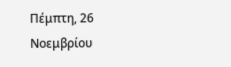Πέμπτη, 26 Νοεμβρίου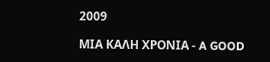2009

ΜΙΑ ΚΑΛΗ ΧΡΟΝΙΑ - A GOOD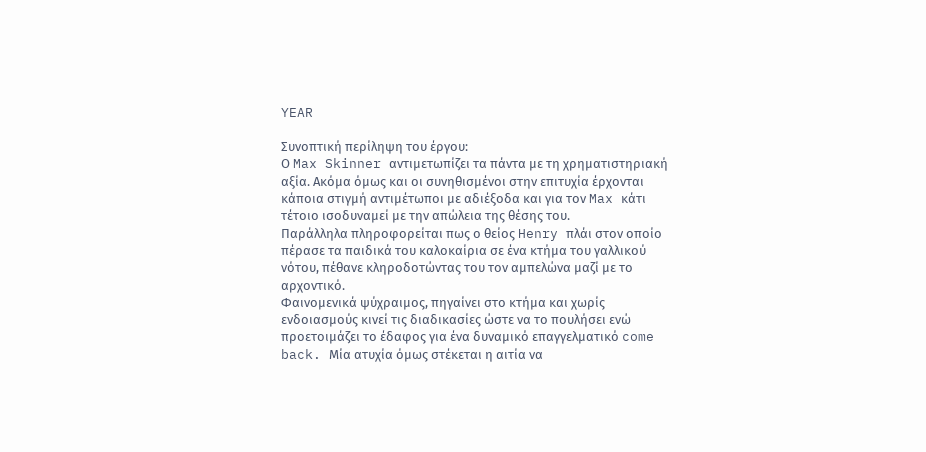YEAR

Συνοπτική περίληψη του έργου:
Ο Max Skinner αντιμετωπίζει τα πάντα με τη χρηματιστηριακή αξία. Ακόμα όμως και οι συνηθισμένοι στην επιτυχία έρχονται κάποια στιγμή αντιμέτωποι με αδιέξοδα και για τον Max κάτι τέτοιο ισοδυναμεί με την απώλεια της θέσης του.
Παράλληλα πληροφορείται πως ο θείος Henry πλάι στον οποίο πέρασε τα παιδικά του καλοκαίρια σε ένα κτήμα του γαλλικού νότου, πέθανε κληροδοτώντας του τον αμπελώνα μαζί με το αρχοντικό.
Φαινομενικά ψύχραιμος, πηγαίνει στο κτήμα και χωρίς ενδοιασμούς κινεί τις διαδικασίες ώστε να το πουλήσει ενώ προετοιμάζει το έδαφος για ένα δυναμικό επαγγελματικό come back. Μία ατυχία όμως στέκεται η αιτία να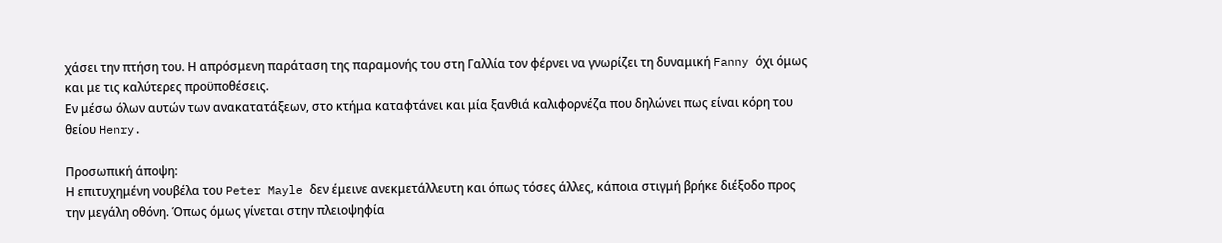χάσει την πτήση του. Η απρόσμενη παράταση της παραμονής του στη Γαλλία τον φέρνει να γνωρίζει τη δυναμική Fanny όχι όμως και με τις καλύτερες προϋποθέσεις.
Εν μέσω όλων αυτών των ανακατατάξεων, στο κτήμα καταφτάνει και μία ξανθιά καλιφορνέζα που δηλώνει πως είναι κόρη του θείου Henry.

Προσωπική άποψη:
Η επιτυχημένη νουβέλα του Peter Mayle δεν έμεινε ανεκμετάλλευτη και όπως τόσες άλλες, κάποια στιγμή βρήκε διέξοδο προς την μεγάλη οθόνη. Όπως όμως γίνεται στην πλειοψηφία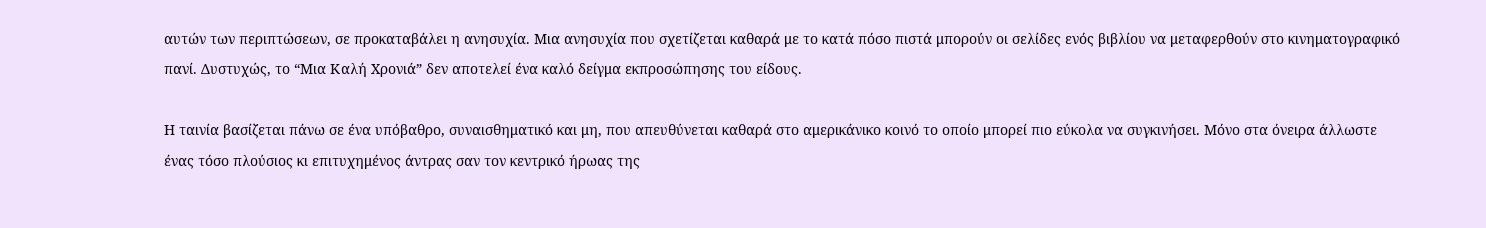αυτών των περιπτώσεων, σε προκαταβάλει η ανησυχία. Μια ανησυχία που σχετίζεται καθαρά με το κατά πόσο πιστά μπορούν οι σελίδες ενός βιβλίου να μεταφερθούν στο κινηματογραφικό πανί. Δυστυχώς, το “Μια Καλή Χρονιά” δεν αποτελεί ένα καλό δείγμα εκπροσώπησης του είδους.

Η ταινία βασίζεται πάνω σε ένα υπόβαθρο, συναισθηματικό και μη, που απευθύνεται καθαρά στο αμερικάνικο κοινό το οποίο μπορεί πιο εύκολα να συγκινήσει. Μόνο στα όνειρα άλλωστε ένας τόσο πλούσιος κι επιτυχημένος άντρας σαν τον κεντρικό ήρωας της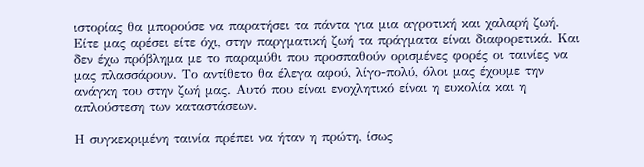ιστορίας θα μπορούσε να παρατήσει τα πάντα για μια αγροτική και χαλαρή ζωή. Είτε μας αρέσει είτε όχι, στην παργματική ζωή τα πράγματα είναι διαφορετικά. Και δεν έχω πρόβλημα με το παραμύθι που προσπαθούν ορισμένες φορές οι ταινίες να μας πλασσάρουν. Το αντίθετο θα έλεγα αφού, λίγο-πολύ, όλοι μας έχουμε την ανάγκη του στην ζωή μας. Αυτό που είναι ενοχλητικό είναι η ευκολία και η απλούστεση των καταστάσεων.

Η συγκεκριμένη ταινία πρέπει να ήταν η πρώτη, ίσως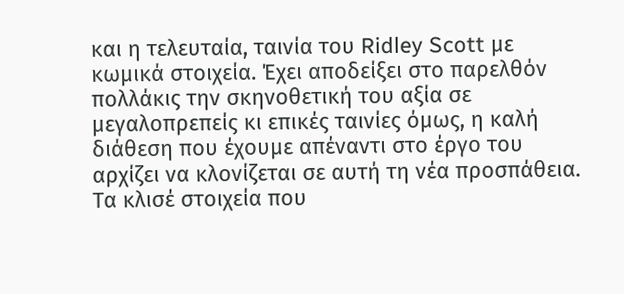και η τελευταία, ταινία του Ridley Scott με κωμικά στοιχεία. Έχει αποδείξει στο παρελθόν πολλάκις την σκηνοθετική του αξία σε μεγαλοπρεπείς κι επικές ταινίες όμως, η καλή διάθεση που έχουμε απέναντι στο έργο του αρχίζει να κλονίζεται σε αυτή τη νέα προσπάθεια. Τα κλισέ στοιχεία που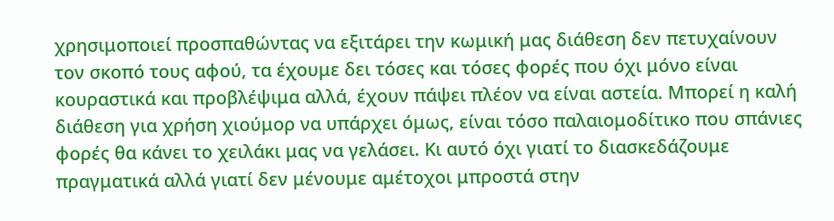χρησιμοποιεί προσπαθώντας να εξιτάρει την κωμική μας διάθεση δεν πετυχαίνουν τον σκοπό τους αφού, τα έχουμε δει τόσες και τόσες φορές που όχι μόνο είναι κουραστικά και προβλέψιμα αλλά, έχουν πάψει πλέον να είναι αστεία. Μπορεί η καλή διάθεση για χρήση χιούμορ να υπάρχει όμως, είναι τόσο παλαιομοδίτικο που σπάνιες φορές θα κάνει το χειλάκι μας να γελάσει. Κι αυτό όχι γιατί το διασκεδάζουμε πραγματικά αλλά γιατί δεν μένουμε αμέτοχοι μπροστά στην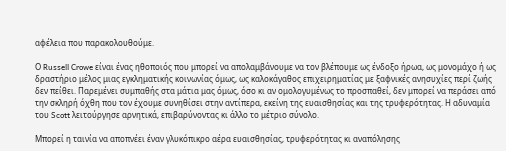αφέλεια που παρακολουθούμε.

Ο Russell Crowe είναι ένας ηθοποιός που μπορεί να απολαμβάνουμε να τον βλέπουμε ως ένδοξο ήρωα, ως μονομάχο ή ως δραστήριο μέλος μιας εγκληματικής κοινωνίας όμως, ως καλοκάγαθος επιχειρηματίας με ξαφνικές ανησυχίες περί ζωής δεν πείθει. Παρεμένει συμπαθής στα μάτια μας όμως, όσο κι αν ομολογυμένως το προσπαθεί, δεν μπορεί να περάσει από την σκληρή όχθη που τον έχουμε συνηθίσει στην αντίπερα, εκείνη της ευαισθησίας και της τρυφερότητας. Η αδυναμία του Scott λειτούργησε αρνητικά, επιβαρύνοντας κι άλλο το μέτριο σύνολο.

Μπορεί η ταινία να αποπνέει έναν γλυκόπικρο αέρα ευαισθησίας, τρυφερότητας κι αναπόλησης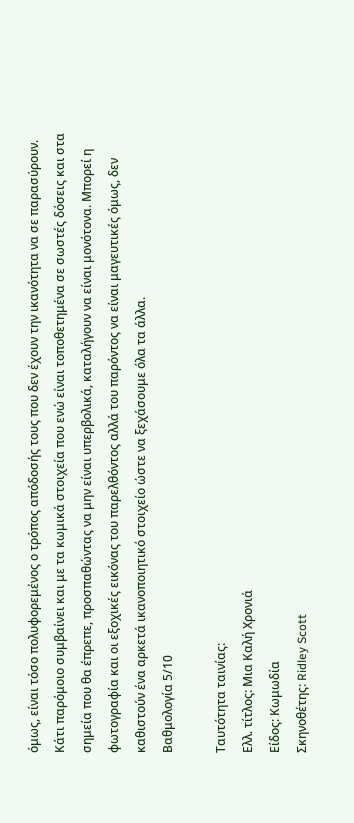όμως, είναι τόσο πολυφορεμένος ο τρόπος απόδοσής τους που δεν έχουν την ικανότητα να σε παρασύρουν. Κάτι παρόμοιο συμβαίνει και με τα κωμικά στοιχεία που ενώ είναι τοποθετημένα σε σωστές δόσεις και στα σημεία που θα έπρεπε, προσπαθώντας να μην είναι υπερβολικά, καταλήγουν να είναι μονότονα. Μπορεί η φωτογραφία και οι εξοχικές εικόνας του παρελθόντος αλλά του παρόντος να είναι μαγευτικές όμως, δεν καθιστούν ένα αρκετά ικανοποιητικό στοιχείο ώστε να ξεχάσουμε όλα τα άλλα.
Βαθμολογία 5/10

Ταυτότητα ταινίας:
Ελλ. τίτλος: Μια Καλή Χρονιά
Είδος: Κωμωδία
Σκηνοθέτης: Ridley Scott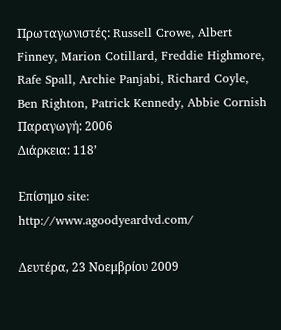Πρωταγωνιστές: Russell Crowe, Albert Finney, Marion Cotillard, Freddie Highmore, Rafe Spall, Archie Panjabi, Richard Coyle, Ben Righton, Patrick Kennedy, Abbie Cornish
Παραγωγή: 2006
Διάρκεια: 118’

Επίσημο site:
http://www.agoodyeardvd.com/

Δευτέρα, 23 Νοεμβρίου 2009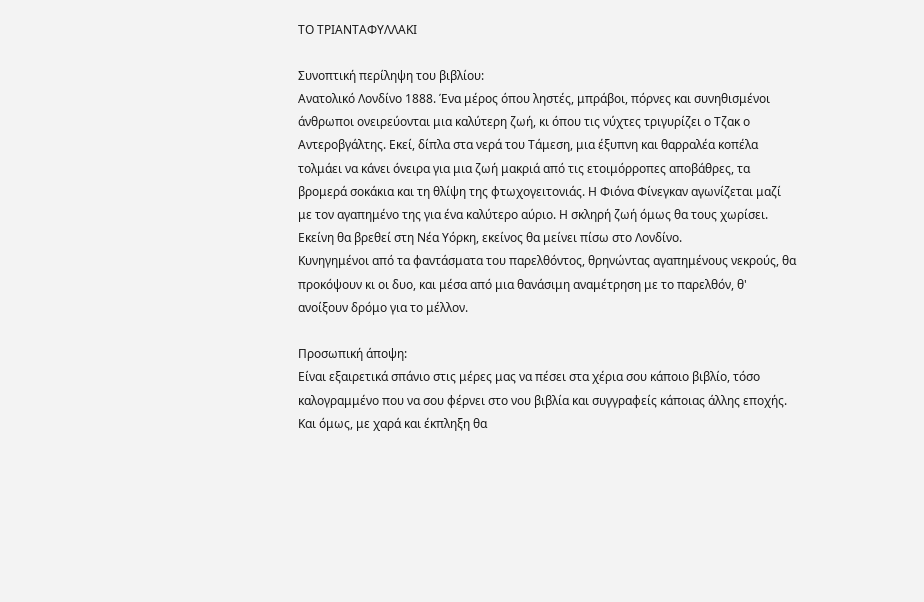ΤΟ ΤΡΙΑΝΤΑΦΥΛΛΑΚΙ

Συνοπτική περίληψη του βιβλίου:
Ανατολικό Λονδίνο 1888. Ένα μέρος όπου ληστές, μπράβοι, πόρνες και συνηθισμένοι άνθρωποι ονειρεύονται μια καλύτερη ζωή, κι όπου τις νύχτες τριγυρίζει ο Τζακ ο Αντεροβγάλτης. Εκεί, δίπλα στα νερά του Τάμεση, μια έξυπνη και θαρραλέα κοπέλα τολμάει να κάνει όνειρα για μια ζωή μακριά από τις ετοιμόρροπες αποβάθρες, τα βρομερά σοκάκια και τη θλίψη της φτωχογειτονιάς. Η Φιόνα Φίνεγκαν αγωνίζεται μαζί με τον αγαπημένο της για ένα καλύτερο αύριο. Η σκληρή ζωή όμως θα τους χωρίσει. Εκείνη θα βρεθεί στη Νέα Υόρκη, εκείνος θα μείνει πίσω στο Λονδίνο.
Κυνηγημένοι από τα φαντάσματα του παρελθόντος, θρηνώντας αγαπημένους νεκρούς, θα προκόψουν κι οι δυο, και μέσα από μια θανάσιμη αναμέτρηση με το παρελθόν, θ' ανοίξουν δρόμο για το μέλλον.

Προσωπική άποψη:
Είναι εξαιρετικά σπάνιο στις μέρες μας να πέσει στα χέρια σου κάποιο βιβλίο, τόσο καλογραμμένο που να σου φέρνει στο νου βιβλία και συγγραφείς κάποιας άλλης εποχής. Kαι όμως, με χαρά και έκπληξη θα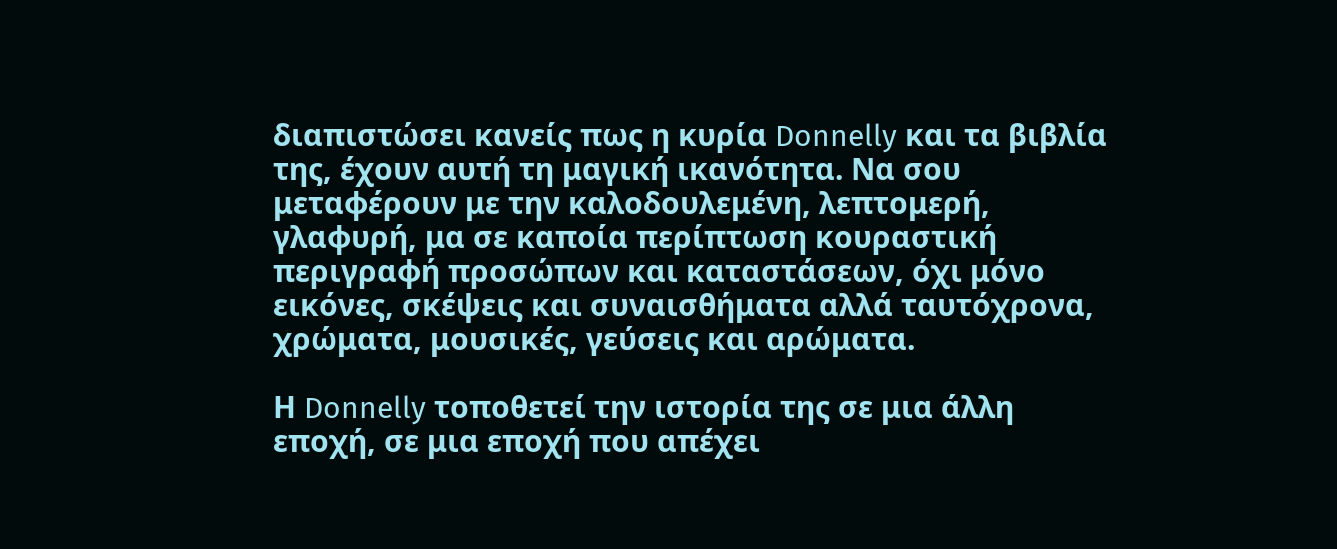διαπιστώσει κανείς πως η κυρία Donnelly και τα βιβλία της, έχουν αυτή τη μαγική ικανότητα. Να σου μεταφέρουν με την καλοδουλεμένη, λεπτομερή, γλαφυρή, μα σε καποία περίπτωση κουραστική περιγραφή προσώπων και καταστάσεων, όχι μόνο εικόνες, σκέψεις και συναισθήματα αλλά ταυτόχρονα, χρώματα, μουσικές, γεύσεις και αρώματα.

Η Donnelly τοποθετεί την ιστορία της σε μια άλλη εποχή, σε μια εποχή που απέχει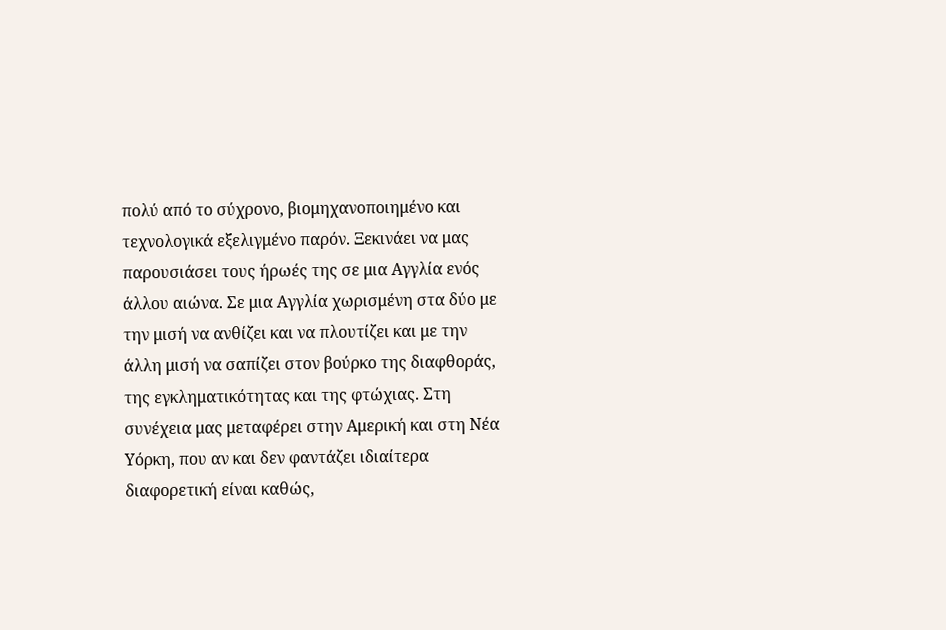πολύ από το σύχρονο, βιομηχανοποιημένο και τεχνολογικά εξελιγμένο παρόν. Ξεκινάει να μας παρουσιάσει τους ήρωές της σε μια Αγγλία ενός άλλου αιώνα. Σε μια Αγγλία χωρισμένη στα δύο με την μισή να ανθίζει και να πλουτίζει και με την άλλη μισή να σαπίζει στον βούρκο της διαφθοράς, της εγκληματικότητας και της φτώχιας. Στη συνέχεια μας μεταφέρει στην Αμερική και στη Νέα Υόρκη, που αν και δεν φαντάζει ιδιαίτερα διαφορετική είναι καθώς,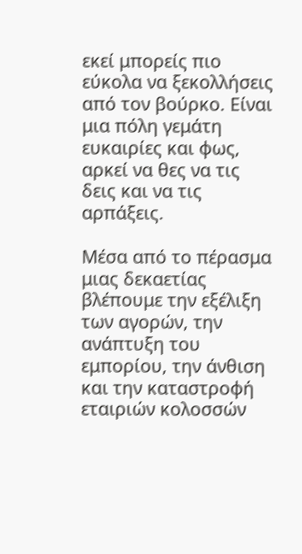εκεί μπορείς πιο εύκολα να ξεκολλήσεις από τον βούρκο. Είναι μια πόλη γεμάτη ευκαιρίες και φως, αρκεί να θες να τις δεις και να τις αρπάξεις.

Μέσα από το πέρασμα μιας δεκαετίας βλέπουμε την εξέλιξη των αγορών, την ανάπτυξη του εμπορίου, την άνθιση και την καταστροφή εταιριών κολοσσών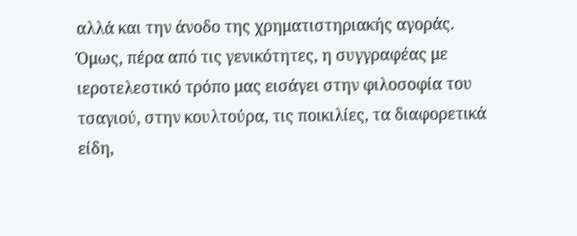αλλά και την άνοδο της χρηματιστηριακής αγοράς. Όμως, πέρα από τις γενικότητες, η συγγραφέας με ιεροτελεστικό τρόπο μας εισάγει στην φιλοσοφία του τσαγιού, στην κουλτούρα, τις ποικιλίες, τα διαφορετικά είδη,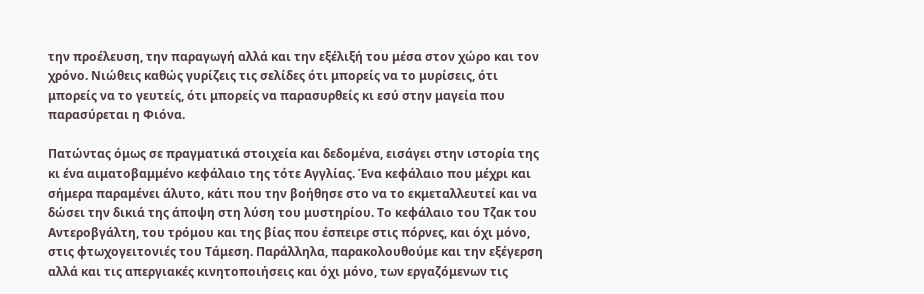την προέλευση, την παραγωγή αλλά και την εξέλιξή του μέσα στον χώρο και τον χρόνο. Νιώθεις καθώς γυρίζεις τις σελίδες ότι μπορείς να το μυρίσεις, ότι μπορείς να το γευτείς, ότι μπορείς να παρασυρθείς κι εσύ στην μαγεία που παρασύρεται η Φιόνα.

Πατώντας όμως σε πραγματικά στοιχεία και δεδομένα, εισάγει στην ιστορία της κι ένα αιματοβαμμένο κεφάλαιο της τότε Αγγλίας. Ένα κεφάλαιο που μέχρι και σήμερα παραμένει άλυτο, κάτι που την βοήθησε στο να το εκμεταλλευτεί και να δώσει την δικιά της άποψη στη λύση του μυστηρίου. Το κεφάλαιο του Τζακ του Αντεροβγάλτη, του τρόμου και της βίας που έσπειρε στις πόρνες, και όχι μόνο, στις φτωχογειτονιές του Τάμεση. Παράλληλα, παρακολουθούμε και την εξέγερση αλλά και τις απεργιακές κινητοποιήσεις και όχι μόνο, των εργαζόμενων τις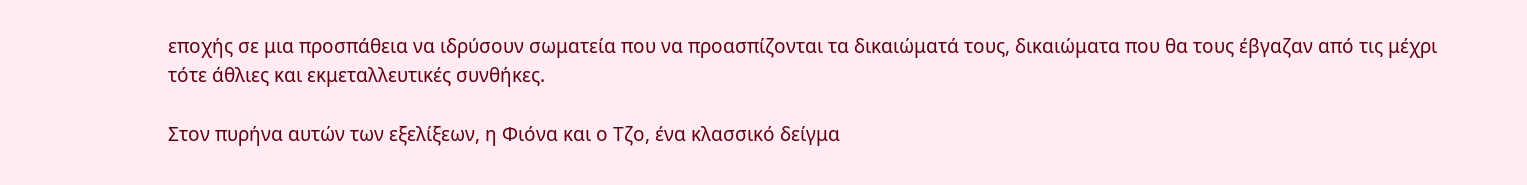εποχής σε μια προσπάθεια να ιδρύσουν σωματεία που να προασπίζονται τα δικαιώματά τους, δικαιώματα που θα τους έβγαζαν από τις μέχρι τότε άθλιες και εκμεταλλευτικές συνθήκες.

Στον πυρήνα αυτών των εξελίξεων, η Φιόνα και ο Τζο, ένα κλασσικό δείγμα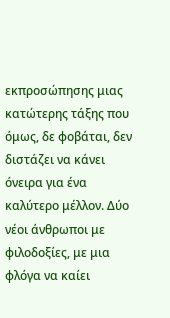εκπροσώπησης μιας κατώτερης τάξης που όμως, δε φοβάται, δεν διστάζει να κάνει όνειρα για ένα καλύτερο μέλλον. Δύο νέοι άνθρωποι με φιλοδοξίες, με μια φλόγα να καίει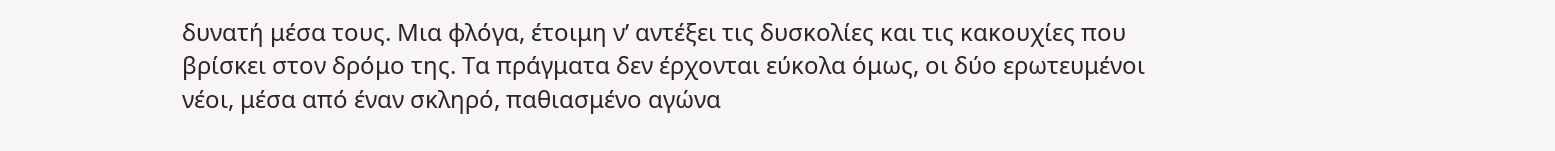δυνατή μέσα τους. Μια φλόγα, έτοιμη ν’ αντέξει τις δυσκολίες και τις κακουχίες που βρίσκει στον δρόμο της. Τα πράγματα δεν έρχονται εύκολα όμως, οι δύο ερωτευμένοι νέοι, μέσα από έναν σκληρό, παθιασμένο αγώνα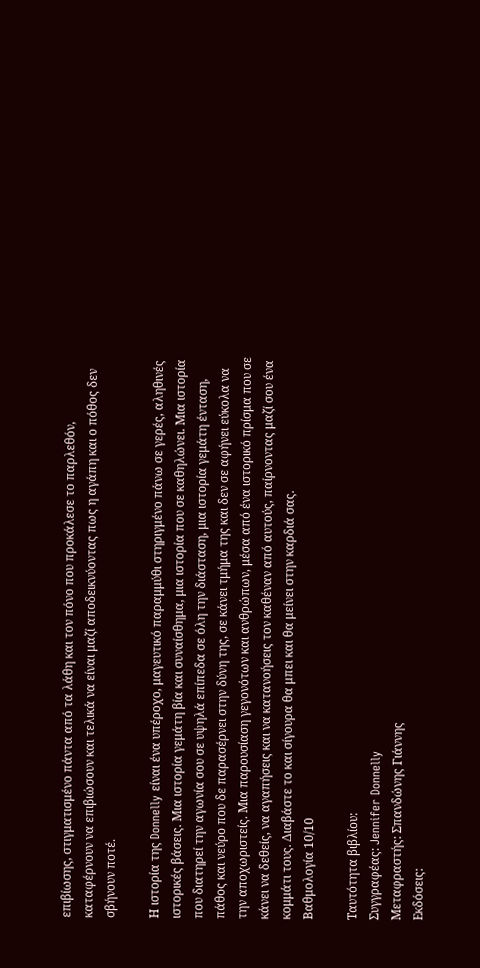επιβίωσης, στιγματισμένο πάντα από τα λάθη και τον πόνο που προκάλεσε το παρλεθόν, καταφέρνουν να επιβιώσουν και τελικά να είναι μαζί αποδεικνύοντας πως η αγάπη και ο πόθος δεν σβήνουν ποτέ.

Η ιστορία της Donnelly είναι ένα υπέροχο, μαγευτικό παραμμύθι στηριγμένο πάνω σε γερές, αληθινές ιστορικές βάσεις. Μια ιστορία γεμάτη βία και συναίσθημα, μια ιστορία που σε καθηλώνει. Μια ιστορία που διατηρεί την αγωνία σου σε υψηλά επίπεδα σε όλη την διάσταση, μια ιστορία γεμάτη ένταση, πάθος και νεύρο που δε παρασέρνει στην δύνη της, σε κάνει τμήμα της και δεν σε αφήνει εύκολα να την αποχωριστείς. Μια παρουσίαση γεγονότων και ανθρώπων, μέσα από ένα ιστορικό πρίσμα που σε κάνει να δεθείς, να αγαπήσεις και να κατανοήσεις τον καθέναν από αυτούς, παίρνοντας μαζί σου ένα κομμάτι τους. Διαβάστε το και σίγουρα θα μπει και θα μείνει στην καρδιά σας.
Βαθμολογία 10/10

Ταυτότητα βιβλίου:
Συγγραφέας: Jennifer Donnelly
Μεταφραστής: Σπανδώνης Γιάννης
Εκδόσεις: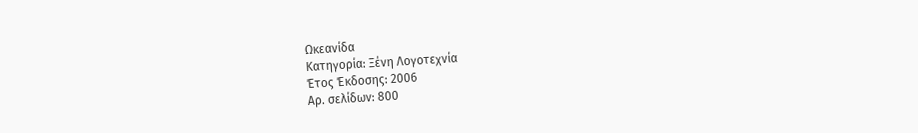Ωκεανίδα
Κατηγορία: Ξένη Λογοτεχνία
Έτος Έκδοσης: 2006
Αρ. σελίδων: 800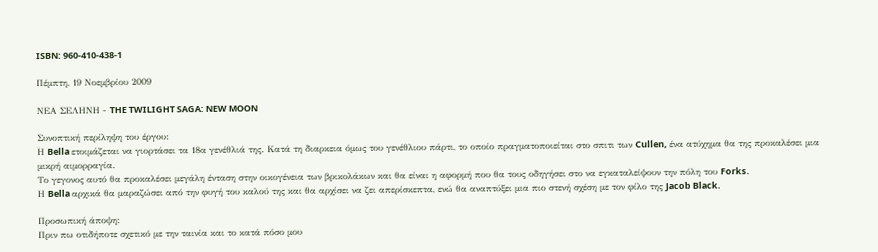ISBN: 960-410-438-1

Πέμπτη, 19 Νοεμβρίου 2009

ΝΕΑ ΣΕΛΗΝΗ - THE TWILIGHT SAGA: NEW MOON

Συνοπτική περίληψη του έργου:
Η Bella ετοιμάζεται να γιορτάσει τα 18α γενέθλιά της. Κατά τη διαρκεια όμως του γενέθλιου πάρτι, το οποίο πραγματοποιείται στο σπιτι των Cullen, ένα ατύχημα θα της προκαλέσει μια μικρή αιμορραγία.
Το γεγονος αυτό θα προκαλέσει μεγάλη ένταση στην οικογένεια των βρικολάκων και θα είναι η αφορμή που θα τους οδηγήσει στο να εγκαταλείψουν την πόλη του Forks.
Η Bella αρχικά θα μαραζώσει από την φυγή του καλού της και θα αρχίσει να ζει απερίσκεπτα, ενώ θα αναπτύξει μια πιο στενή σχέση με τον φίλο της Jacob Black.

Προσωπική άποψη:
Πριν πω οτιδήποτε σχετικό με την ταινία και το κατά πόσο μου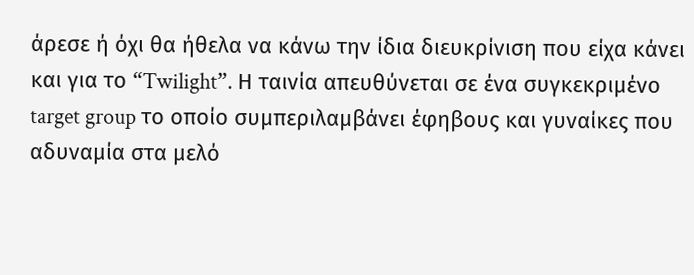άρεσε ή όχι θα ήθελα να κάνω την ίδια διευκρίνιση που είχα κάνει και για το “Twilight”. Η ταινία απευθύνεται σε ένα συγκεκριμένο target group το οποίο συμπεριλαμβάνει έφηβους και γυναίκες που αδυναμία στα μελό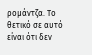ρομάντζα. Το θετικό σε αυτό είναι ότι δεν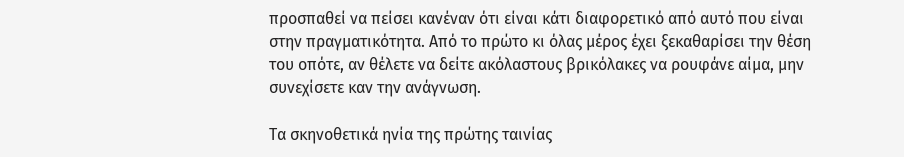προσπαθεί να πείσει κανέναν ότι είναι κάτι διαφορετικό από αυτό που είναι στην πραγματικότητα. Από το πρώτο κι όλας μέρος έχει ξεκαθαρίσει την θέση του οπότε, αν θέλετε να δείτε ακόλαστους βρικόλακες να ρουφάνε αίμα, μην συνεχίσετε καν την ανάγνωση.

Τα σκηνοθετικά ηνία της πρώτης ταινίας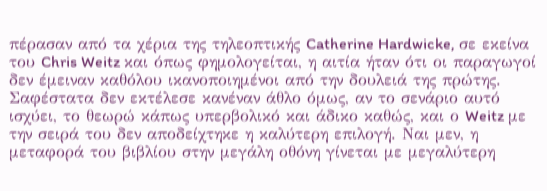πέρασαν από τα χέρια της τηλεοπτικής Catherine Hardwicke, σε εκείνα του Chris Weitz και όπως φημολογείται, η αιτία ήταν ότι οι παραγωγοί δεν έμειναν καθόλου ικανοποιημένοι από την δουλειά της πρώτης. Σαφέστατα δεν εκτέλεσε κανέναν άθλο όμως, αν το σενάριο αυτό ισχύει, το θεωρώ κάπως υπερβολικό και άδικο καθώς, και ο Weitz με την σειρά του δεν αποδείχτηκε η καλύτερη επιλογή. Ναι μεν, η μεταφορά του βιβλίου στην μεγάλη οθόνη γίνεται με μεγαλύτερη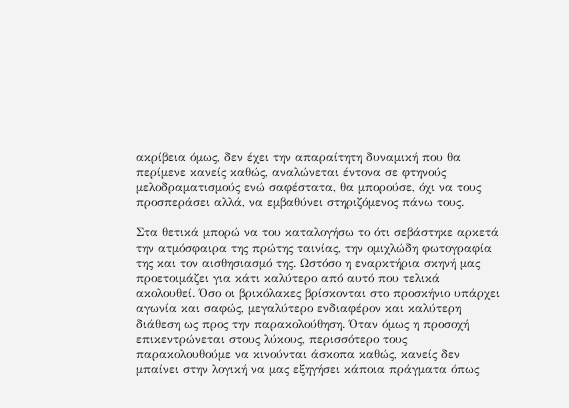ακρίβεια όμως, δεν έχει την απαραίτητη δυναμική που θα περίμενε κανείς καθώς, αναλώνεται έντονα σε φτηνούς μελοδραματισμούς ενώ σαφέστατα, θα μπορούσε, όχι να τους προσπεράσει αλλά, να εμβαθύνει στηριζόμενος πάνω τους.

Στα θετικά μπορώ να του καταλογήσω το ότι σεβάστηκε αρκετά την ατμόσφαιρα της πρώτης ταινίας, την ομιχλώδη φωτογραφία της και τον αισθησιασμό της. Ωστόσο η εναρκτήρια σκηνή μας προετοιμάζει για κάτι καλύτερο από αυτό που τελικά ακολουθεί. Όσο οι βρικόλακες βρίσκονται στο προσκήνιο υπάρχει αγωνία και σαφώς, μεγαλύτερο ενδιαφέρον και καλύτερη διάθεση ως προς την παρακολούθηση. Όταν όμως η προσοχή επικεντρώνεται στους λύκους, περισσότερο τους παρακολουθούμε να κινούνται άσκοπα καθώς, κανείς δεν μπαίνει στην λογική να μας εξηγήσει κάποια πράγματα όπως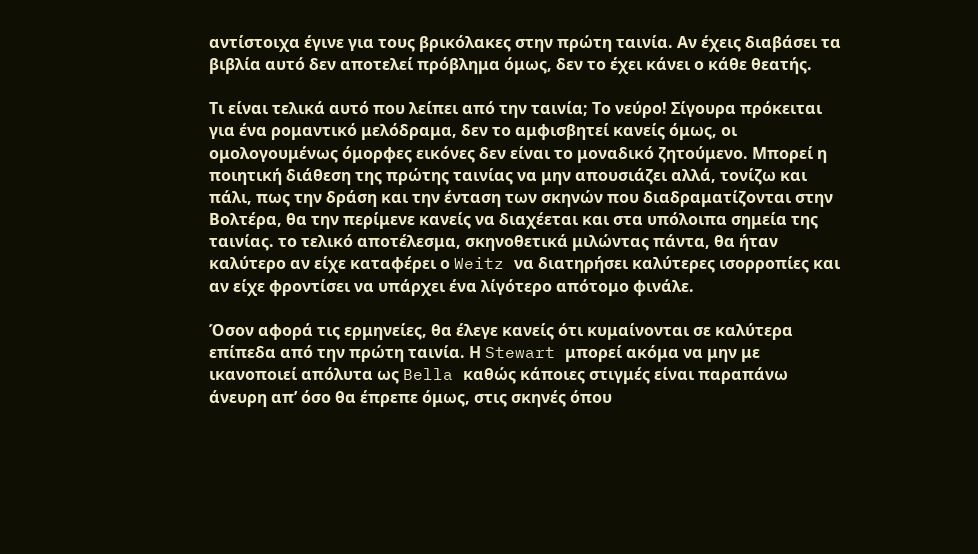αντίστοιχα έγινε για τους βρικόλακες στην πρώτη ταινία. Αν έχεις διαβάσει τα βιβλία αυτό δεν αποτελεί πρόβλημα όμως, δεν το έχει κάνει ο κάθε θεατής.

Τι είναι τελικά αυτό που λείπει από την ταινία; Το νεύρο! Σίγουρα πρόκειται για ένα ρομαντικό μελόδραμα, δεν το αμφισβητεί κανείς όμως, οι ομολογουμένως όμορφες εικόνες δεν είναι το μοναδικό ζητούμενο. Μπορεί η ποιητική διάθεση της πρώτης ταινίας να μην απουσιάζει αλλά, τονίζω και πάλι, πως την δράση και την ένταση των σκηνών που διαδραματίζονται στην Βολτέρα, θα την περίμενε κανείς να διαχέεται και στα υπόλοιπα σημεία της ταινίας. το τελικό αποτέλεσμα, σκηνοθετικά μιλώντας πάντα, θα ήταν καλύτερο αν είχε καταφέρει ο Weitz να διατηρήσει καλύτερες ισορροπίες και αν είχε φροντίσει να υπάρχει ένα λίγότερο απότομο φινάλε.

Όσον αφορά τις ερμηνείες, θα έλεγε κανείς ότι κυμαίνονται σε καλύτερα επίπεδα από την πρώτη ταινία. Η Stewart μπορεί ακόμα να μην με ικανοποιεί απόλυτα ως Bella καθώς κάποιες στιγμές είναι παραπάνω άνευρη απ’ όσο θα έπρεπε όμως, στις σκηνές όπου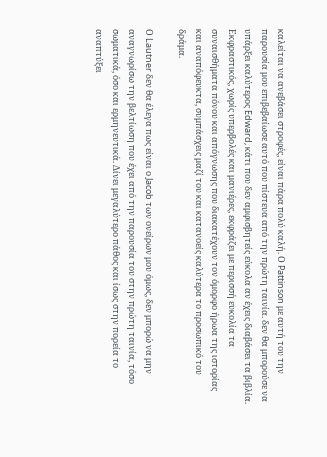καλείται να ανεβάσει στροφές, είναι πάρα πολύ καλή. Ο Pattinson με αυτή του την παρουσία μου επιβεβαίωσε αυτό που πίστευα από την πρώτη ταινία. δεν θα μπορούσε να υπάρξει καλύτερος Edward, κάτι που δεν αμφισβητείς εύκολα αν έχεις διαβάσει τα βιβλία. Εκφραστικός, χωρίς υπερβολές και μανιέρες, εκφράζει με περισσή ευκολία τα συναισθήματα πόνου και απόγνωσης που διακατέχουν τον όμορφο ήρωα της ιστορίας και αναπόφευκτα, συμπάσχεις μαζί του και κατανοείς καλύτερα το προσωπικό του δράμα.

Ο Lautner δεν θα έλεγα πως είναι ο Jacob των ονείρων μου όμως, δεν μπορώ να μην αναγνωρίσω την βελτίωση που έχει από την παρουσία του στην πρώτη ταινία, τόσο σωματικά, όσο και ερμηνευτικά. Δίνει μεγαλύτερο πάθος και ίσως στην πορεία το αναπτύξει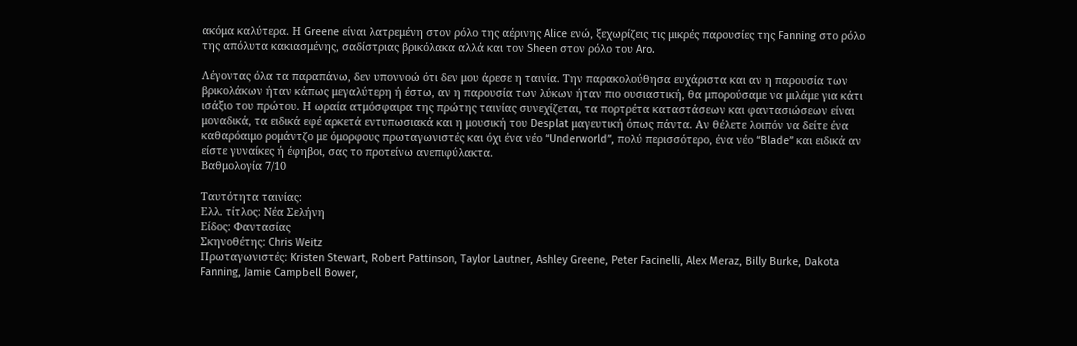ακόμα καλύτερα. Η Greene είναι λατρεμένη στον ρόλο της αέρινης Alice ενώ, ξεχωρίζεις τις μικρές παρουσίες της Fanning στο ρόλο της απόλυτα κακιασμένης, σαδίστριας βρικόλακα αλλά και τον Sheen στον ρόλο του Aro.

Λέγοντας όλα τα παραπάνω, δεν υποννοώ ότι δεν μου άρεσε η ταινία. Την παρακολούθησα ευχάριστα και αν η παρουσία των βρικολάκων ήταν κάπως μεγαλύτερη ή έστω, αν η παρουσία των λύκων ήταν πιο ουσιαστική, θα μπορούσαμε να μιλάμε για κάτι ισάξιο του πρώτου. Η ωραία ατμόσφαιρα της πρώτης ταινίας συνεχίζεται, τα πορτρέτα καταστάσεων και φαντασιώσεων είναι μοναδικά, τα ειδικά εφέ αρκετά εντυπωσιακά και η μουσική του Desplat μαγευτική όπως πάντα. Αν θέλετε λοιπόν να δείτε ένα καθαρόαιμο ρομάντζο με όμορφους πρωταγωνιστές και όχι ένα νέο “Underworld”, πολύ περισσότερο, ένα νέο “Blade” και ειδικά αν είστε γυναίκες ή έφηβοι, σας το προτείνω ανεπιφύλακτα.
Βαθμολογία 7/10

Ταυτότητα ταινίας:
Ελλ. τίτλος: Νέα Σελήνη
Είδος: Φαντασίας
Σκηνοθέτης: Chris Weitz
Πρωταγωνιστές: Kristen Stewart, Robert Pattinson, Taylor Lautner, Ashley Greene, Peter Facinelli, Alex Meraz, Billy Burke, Dakota Fanning, Jamie Campbell Bower,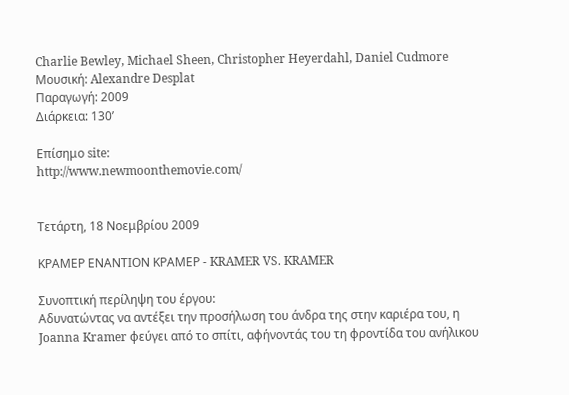Charlie Bewley, Michael Sheen, Christopher Heyerdahl, Daniel Cudmore
Μουσική: Alexandre Desplat
Παραγωγή: 2009
Διάρκεια: 130’

Επίσημο site:
http://www.newmoonthemovie.com/


Τετάρτη, 18 Νοεμβρίου 2009

ΚΡΑΜΕΡ ΕΝΑΝΤΙΟΝ ΚΡΑΜΕΡ - KRAMER VS. KRAMER

Συνοπτική περίληψη του έργου:
Αδυνατώντας να αντέξει την προσήλωση του άνδρα της στην καριέρα του, η Joanna Kramer φεύγει από το σπίτι, αφήνοντάς του τη φροντίδα του ανήλικου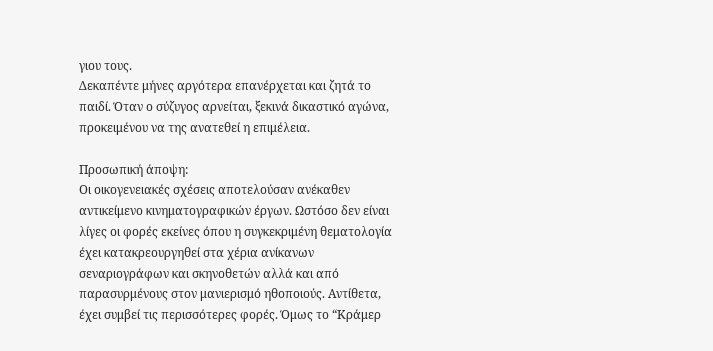γιου τους.
Δεκαπέντε μήνες αργότερα επανέρχεται και ζητά το παιδί. Όταν ο σύζυγος αρνείται, ξεκινά δικαστικό αγώνα, προκειμένου να της ανατεθεί η επιμέλεια.

Προσωπική άποψη:
Οι οικογενειακές σχέσεις αποτελούσαν ανέκαθεν αντικείμενο κινηματογραφικών έργων. Ωστόσο δεν είναι λίγες οι φορές εκείνες όπου η συγκεκριμένη θεματολογία έχει κατακρεουργηθεί στα χέρια ανίκανων σεναριογράφων και σκηνοθετών αλλά και από παρασυρμένους στον μανιερισμό ηθοποιούς. Αντίθετα, έχει συμβεί τις περισσότερες φορές. Όμως το “Κράμερ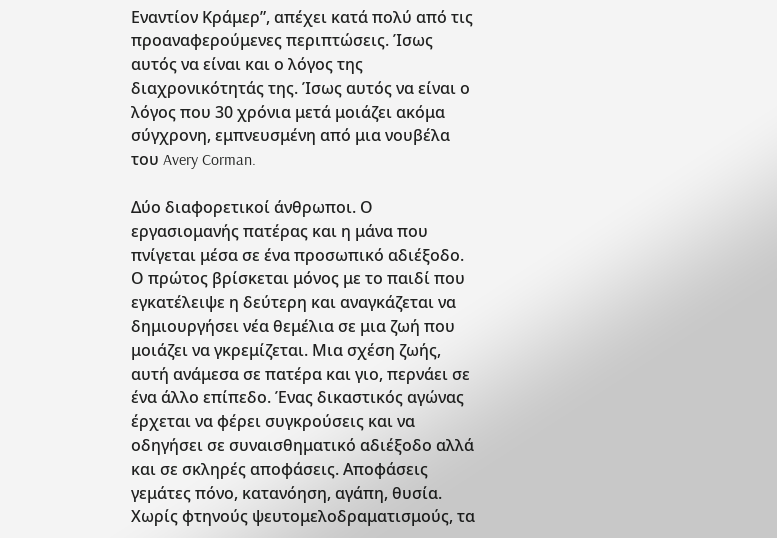Εναντίον Κράμερ”, απέχει κατά πολύ από τις προαναφερούμενες περιπτώσεις. Ίσως αυτός να είναι και ο λόγος της διαχρονικότητάς της. Ίσως αυτός να είναι ο λόγος που 30 χρόνια μετά μοιάζει ακόμα σύγχρονη, εμπνευσμένη από μια νουβέλα του Avery Corman.

Δύο διαφορετικοί άνθρωποι. Ο εργασιομανής πατέρας και η μάνα που πνίγεται μέσα σε ένα προσωπικό αδιέξοδο. Ο πρώτος βρίσκεται μόνος με το παιδί που εγκατέλειψε η δεύτερη και αναγκάζεται να δημιουργήσει νέα θεμέλια σε μια ζωή που μοιάζει να γκρεμίζεται. Μια σχέση ζωής, αυτή ανάμεσα σε πατέρα και γιο, περνάει σε ένα άλλο επίπεδο. Ένας δικαστικός αγώνας έρχεται να φέρει συγκρούσεις και να οδηγήσει σε συναισθηματικό αδιέξοδο αλλά και σε σκληρές αποφάσεις. Αποφάσεις γεμάτες πόνο, κατανόηση, αγάπη, θυσία. Χωρίς φτηνούς ψευτομελοδραματισμούς, τα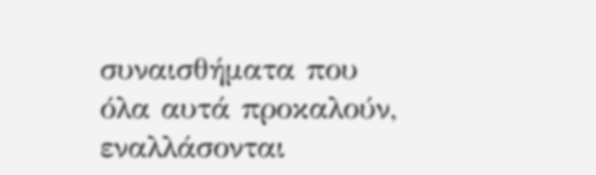συναισθήματα που όλα αυτά προκαλούν, εναλλάσονται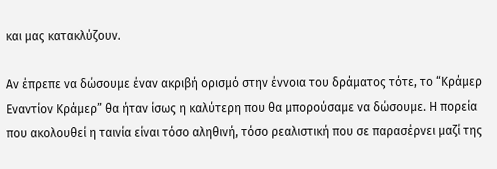και μας κατακλύζουν.

Αν έπρεπε να δώσουμε έναν ακριβή ορισμό στην έννοια του δράματος τότε, το “Κράμερ Εναντίον Κράμερ” θα ήταν ίσως η καλύτερη που θα μπορούσαμε να δώσουμε. Η πορεία που ακολουθεί η ταινία είναι τόσο αληθινή, τόσο ρεαλιστική που σε παρασέρνει μαζί της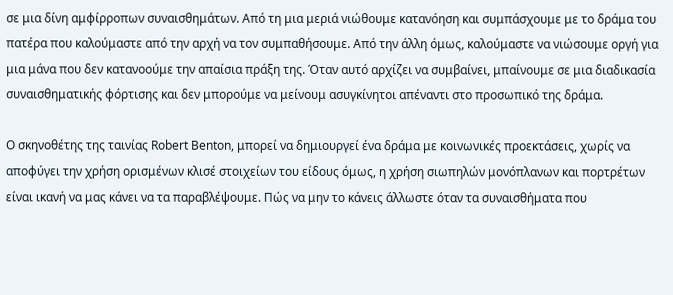σε μια δίνη αμφίρροπων συναισθημάτων. Από τη μια μεριά νιώθουμε κατανόηση και συμπάσχουμε με το δράμα του πατέρα που καλούμαστε από την αρχή να τον συμπαθήσουμε. Από την άλλη όμως, καλούμαστε να νιώσουμε οργή για μια μάνα που δεν κατανοούμε την απαίσια πράξη της. Όταν αυτό αρχίζει να συμβαίνει, μπαίνουμε σε μια διαδικασία συναισθηματικής φόρτισης και δεν μπορούμε να μείνουμ ασυγκίνητοι απέναντι στο προσωπικό της δράμα.

Ο σκηνοθέτης της ταινίας Robert Benton, μπορεί να δημιουργεί ένα δράμα με κοινωνικές προεκτάσεις, χωρίς να αποφύγει την χρήση ορισμένων κλισέ στοιχείων του είδους όμως, η χρήση σιωπηλών μονόπλανων και πορτρέτων είναι ικανή να μας κάνει να τα παραβλέψουμε. Πώς να μην το κάνεις άλλωστε όταν τα συναισθήματα που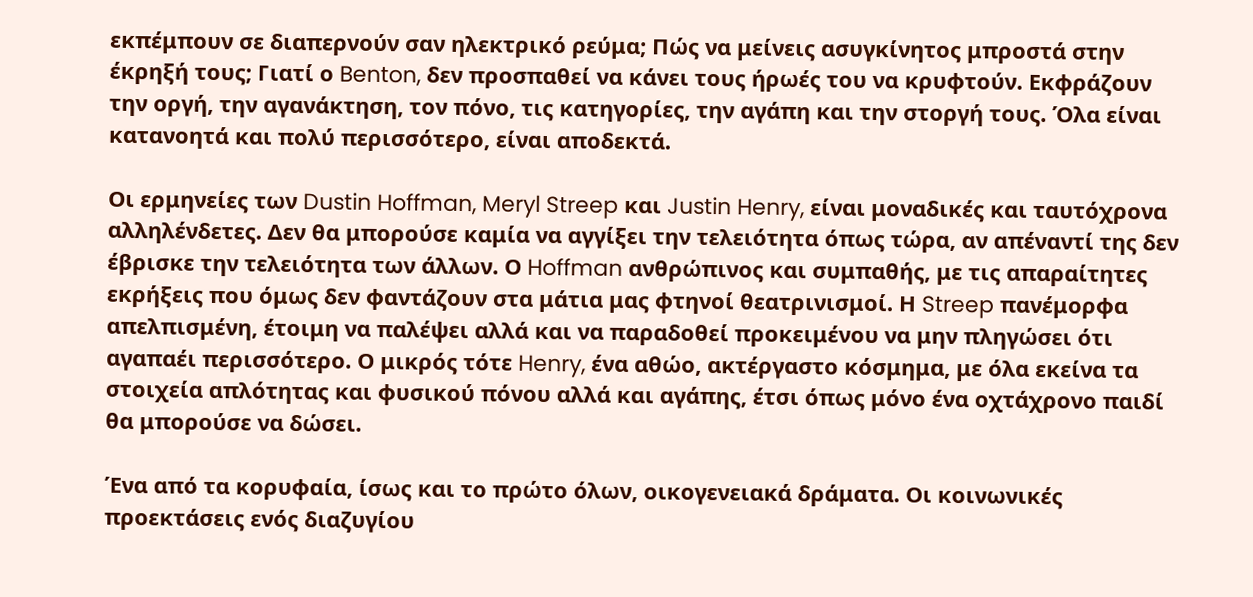εκπέμπουν σε διαπερνούν σαν ηλεκτρικό ρεύμα; Πώς να μείνεις ασυγκίνητος μπροστά στην έκρηξή τους; Γιατί ο Benton, δεν προσπαθεί να κάνει τους ήρωές του να κρυφτούν. Εκφράζουν την οργή, την αγανάκτηση, τον πόνο, τις κατηγορίες, την αγάπη και την στοργή τους. Όλα είναι κατανοητά και πολύ περισσότερο, είναι αποδεκτά.

Οι ερμηνείες των Dustin Hoffman, Meryl Streep και Justin Henry, είναι μοναδικές και ταυτόχρονα αλληλένδετες. Δεν θα μπορούσε καμία να αγγίξει την τελειότητα όπως τώρα, αν απέναντί της δεν έβρισκε την τελειότητα των άλλων. Ο Hoffman ανθρώπινος και συμπαθής, με τις απαραίτητες εκρήξεις που όμως δεν φαντάζουν στα μάτια μας φτηνοί θεατρινισμοί. Η Streep πανέμορφα απελπισμένη, έτοιμη να παλέψει αλλά και να παραδοθεί προκειμένου να μην πληγώσει ότι αγαπαέι περισσότερο. Ο μικρός τότε Henry, ένα αθώο, ακτέργαστο κόσμημα, με όλα εκείνα τα στοιχεία απλότητας και φυσικού πόνου αλλά και αγάπης, έτσι όπως μόνο ένα οχτάχρονο παιδί θα μπορούσε να δώσει.

Ένα από τα κορυφαία, ίσως και το πρώτο όλων, οικογενειακά δράματα. Οι κοινωνικές προεκτάσεις ενός διαζυγίου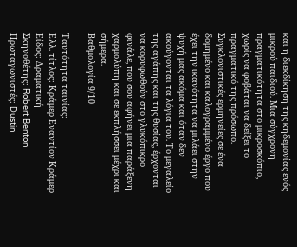και η διεκδίκηση της κηδεμονίας ενός μικρού παιδιού. Μια σύγχρονη πραγματικότητα στο μικροσκόπιο, χωρίς να φοβάται να δείξει το πραγματικό της πρόσωπο. Συγκλονιστικές ερμηνείες σε ένα δομημένο και καλογραμμένο έργο που έχει την ικανότητα να μιλάει στην ψυχή μας ακόμα και όταν δεν ακούγονται τα λόγια του. Το μεγαλείο της αγάπης και της θυσίας, έρχονται να κορυφωθούν στο γλυκόπικρο φινάλε, που σου αφήνει μια παράξενη χαρμολύπη και σε εκπλήσσει μέχρι και σήμερα.
Βαθμολογία 9/10

Ταυτότητα ταινίας:
Ελλ. τίτλος: Κράμερ Εναντίον Κράμερ
Είδος: Δραματική
Σκηνοθέτης: Robert Benton
Πρωταγωνιστές: Dustin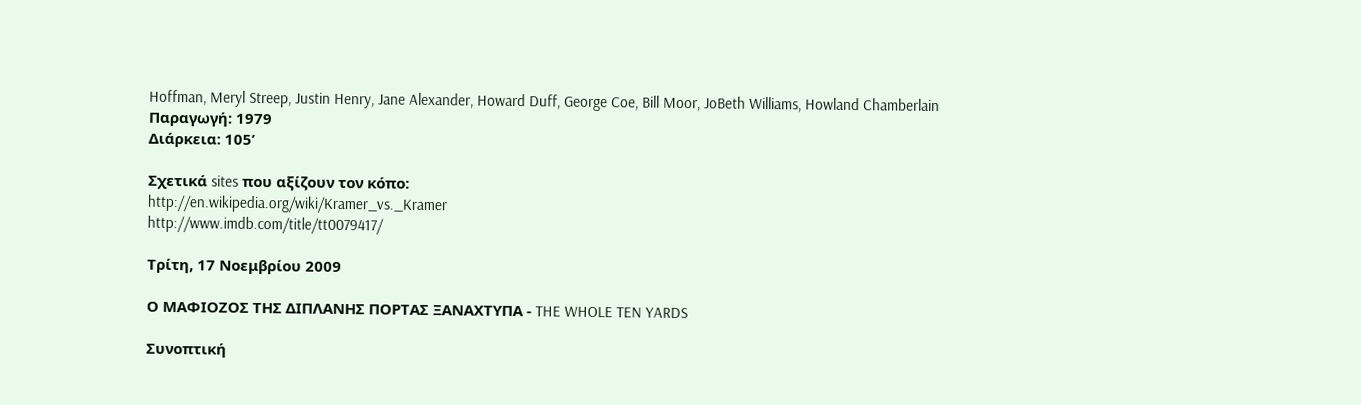Hoffman, Meryl Streep, Justin Henry, Jane Alexander, Howard Duff, George Coe, Bill Moor, JoBeth Williams, Howland Chamberlain
Παραγωγή: 1979
Διάρκεια: 105’

Σχετικά sites που αξίζουν τον κόπο:
http://en.wikipedia.org/wiki/Kramer_vs._Kramer
http://www.imdb.com/title/tt0079417/

Τρίτη, 17 Νοεμβρίου 2009

Ο ΜΑΦΙΟΖΟΣ ΤΗΣ ΔΙΠΛΑΝΗΣ ΠΟΡΤΑΣ ΞΑΝΑΧΤΥΠΑ - THE WHOLE TEN YARDS

Συνοπτική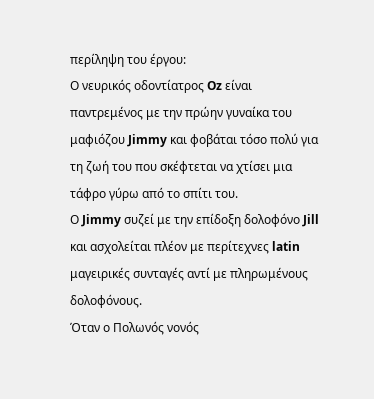περίληψη του έργου:
Ο νευρικός οδοντίατρος Oz είναι παντρεμένος με την πρώην γυναίκα του μαφιόζου Jimmy και φοβάται τόσο πολύ για τη ζωή του που σκέφτεται να χτίσει μια τάφρο γύρω από το σπίτι του.
Ο Jimmy συζεί με την επίδοξη δολοφόνο Jill και ασχολείται πλέον με περίτεχνες latin μαγειρικές συνταγές αντί με πληρωμένους δολοφόνους.
Όταν ο Πολωνός νονός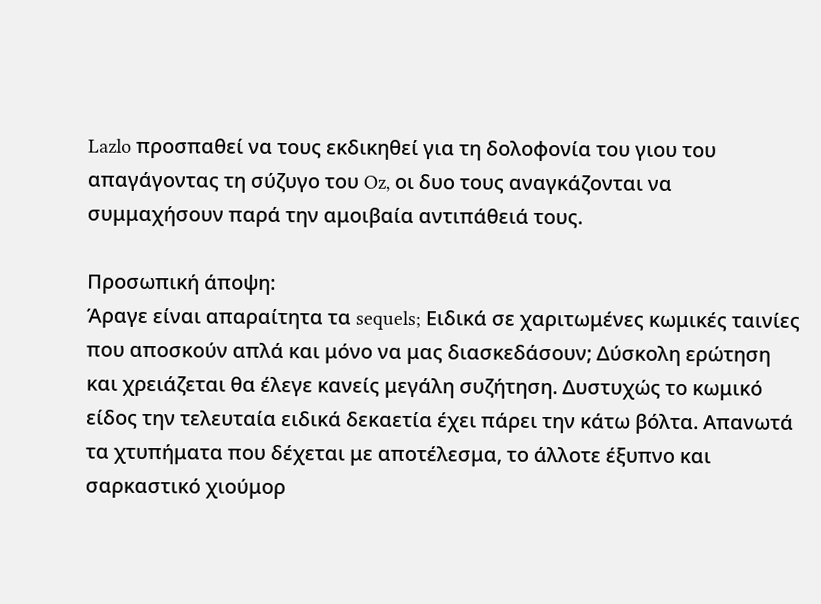Lazlo προσπαθεί να τους εκδικηθεί για τη δολοφονία του γιου του απαγάγοντας τη σύζυγο του Oz, οι δυο τους αναγκάζονται να συμμαχήσουν παρά την αμοιβαία αντιπάθειά τους.

Προσωπική άποψη:
Άραγε είναι απαραίτητα τα sequels; Ειδικά σε χαριτωμένες κωμικές ταινίες που αποσκούν απλά και μόνο να μας διασκεδάσουν; Δύσκολη ερώτηση και χρειάζεται θα έλεγε κανείς μεγάλη συζήτηση. Δυστυχώς το κωμικό είδος την τελευταία ειδικά δεκαετία έχει πάρει την κάτω βόλτα. Απανωτά τα χτυπήματα που δέχεται με αποτέλεσμα, το άλλοτε έξυπνο και σαρκαστικό χιούμορ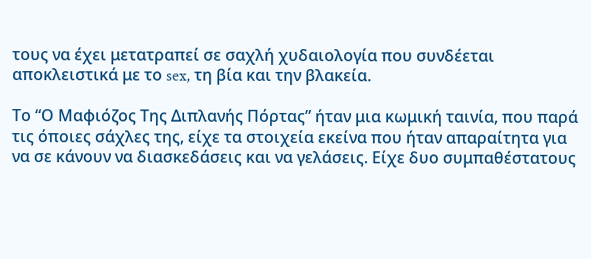τους να έχει μετατραπεί σε σαχλή χυδαιολογία που συνδέεται αποκλειστικά με το sex, τη βία και την βλακεία.

Το “Ο Μαφιόζος Της Διπλανής Πόρτας” ήταν μια κωμική ταινία, που παρά τις όποιες σάχλες της, είχε τα στοιχεία εκείνα που ήταν απαραίτητα για να σε κάνουν να διασκεδάσεις και να γελάσεις. Είχε δυο συμπαθέστατους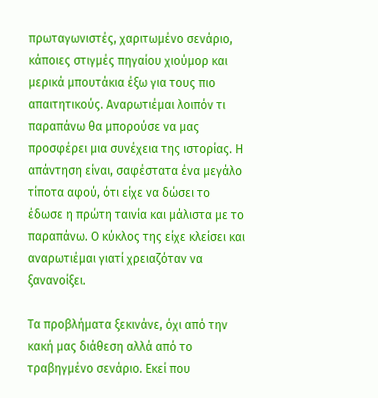πρωταγωνιστές, χαριτωμένο σενάριο, κάποιες στιγμές πηγαίου χιούμορ και μερικά μπουτάκια έξω για τους πιο απαιτητικούς. Αναρωτιέμαι λοιπόν τι παραπάνω θα μπορούσε να μας προσφέρει μια συνέχεια της ιστορίας. Η απάντηση είναι, σαφέστατα ένα μεγάλο τίποτα αφού, ότι είχε να δώσει το έδωσε η πρώτη ταινία και μάλιστα με το παραπάνω. Ο κύκλος της είχε κλείσει και αναρωτιέμαι γιατί χρειαζόταν να ξανανοίξει.

Τα προβλήματα ξεκινάνε, όχι από την κακή μας διάθεση αλλά από το τραβηγμένο σενάριο. Εκεί που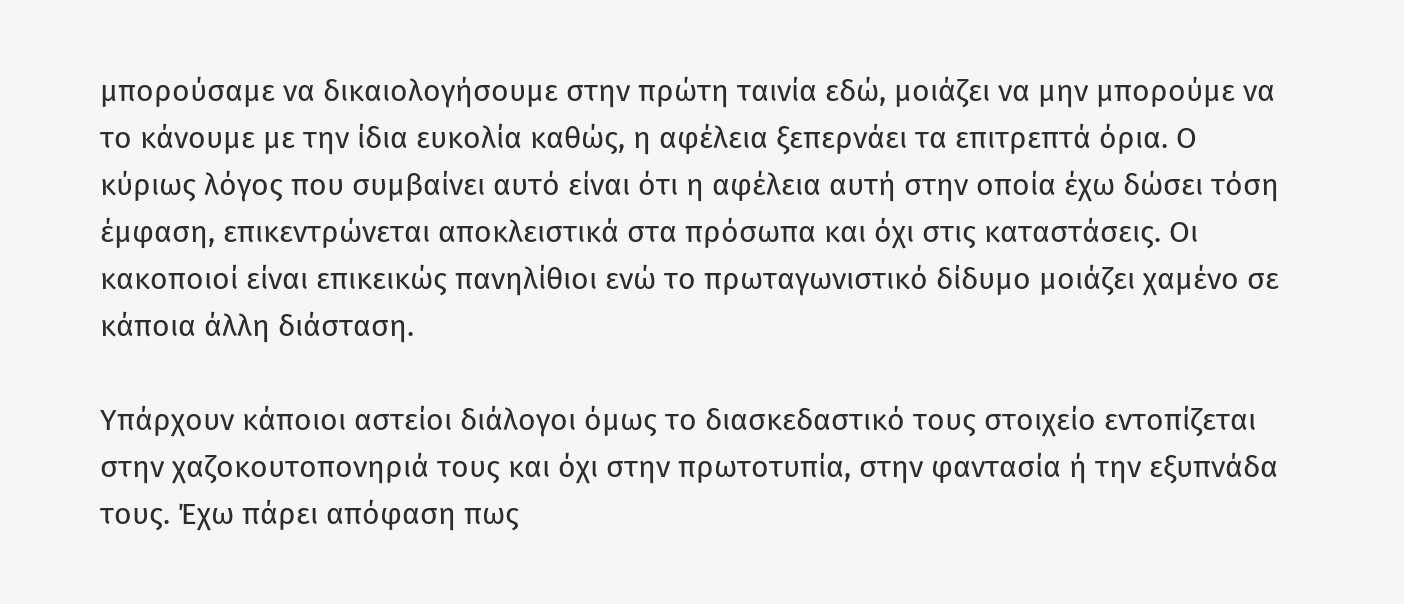μπορούσαμε να δικαιολογήσουμε στην πρώτη ταινία εδώ, μοιάζει να μην μπορούμε να το κάνουμε με την ίδια ευκολία καθώς, η αφέλεια ξεπερνάει τα επιτρεπτά όρια. Ο κύριως λόγος που συμβαίνει αυτό είναι ότι η αφέλεια αυτή στην οποία έχω δώσει τόση έμφαση, επικεντρώνεται αποκλειστικά στα πρόσωπα και όχι στις καταστάσεις. Οι κακοποιοί είναι επικεικώς πανηλίθιοι ενώ το πρωταγωνιστικό δίδυμο μοιάζει χαμένο σε κάποια άλλη διάσταση.

Υπάρχουν κάποιοι αστείοι διάλογοι όμως το διασκεδαστικό τους στοιχείο εντοπίζεται στην χαζοκουτοπονηριά τους και όχι στην πρωτοτυπία, στην φαντασία ή την εξυπνάδα τους. Έχω πάρει απόφαση πως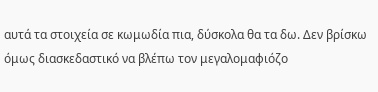αυτά τα στοιχεία σε κωμωδία πια, δύσκολα θα τα δω. Δεν βρίσκω όμως διασκεδαστικό να βλέπω τον μεγαλομαφιόζο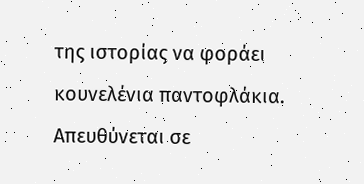της ιστορίας να φοράει κουνελένια παντοφλάκια. Απευθύνεται σε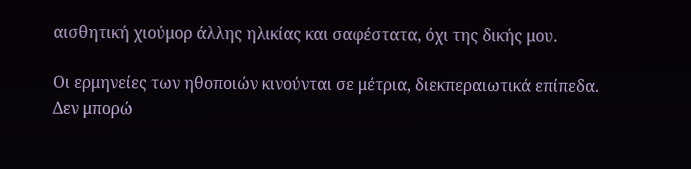αισθητική χιούμορ άλλης ηλικίας και σαφέστατα, όχι της δικής μου.

Οι ερμηνείες των ηθοποιών κινούνται σε μέτρια, διεκπεραιωτικά επίπεδα. Δεν μπορώ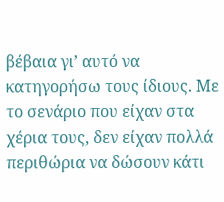βέβαια γι’ αυτό να κατηγορήσω τους ίδιους. Με το σενάριο που είχαν στα χέρια τους, δεν είχαν πολλά περιθώρια να δώσουν κάτι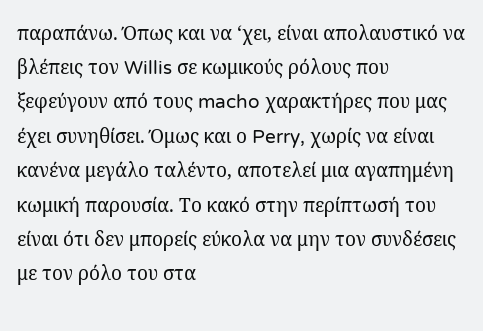παραπάνω. Όπως και να ‘χει, είναι απολαυστικό να βλέπεις τον Willis σε κωμικούς ρόλους που ξεφεύγουν από τους macho χαρακτήρες που μας έχει συνηθίσει. Όμως και ο Perry, χωρίς να είναι κανένα μεγάλο ταλέντο, αποτελεί μια αγαπημένη κωμική παρουσία. Το κακό στην περίπτωσή του είναι ότι δεν μπορείς εύκολα να μην τον συνδέσεις με τον ρόλο του στα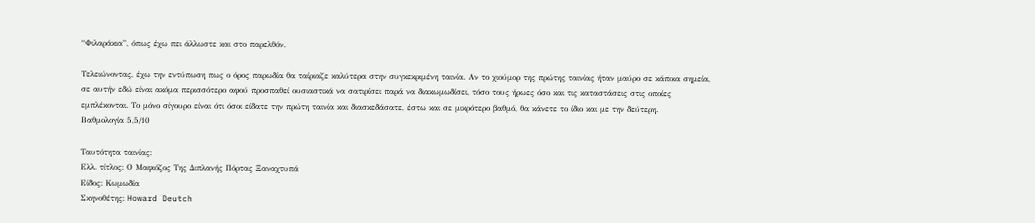“Φιλαράκια”, όπως έχω πει άλλωστε και στο παρελθόν.

Τελειώνοντας, έχω την εντύπωση πως ο όρος παρωδία θα ταίριαζε καλύτερα στην συγκεκριμένη ταινία. Αν το χιούμορ της πρώτης ταινίας ήταν μαύρο σε κάποια σημεία, σε αυτήν εδώ είναι ακόμα περισσότερο αφού προσπαθεί ουσιαστικά να σατιρίσει παρά να διακωμωδίσει, τόσο τους ήρωες όσο και τις καταστάσεις στις οποίες εμπλέκονται. Το μόνο σίγουρο είναι ότι όσοι είδατε την πρώτη ταινία και διασκεδάσατε, έστω και σε μικρότερο βαθμό, θα κάνετε το ίδιο και με την δεύτερη.
Βαθμολογία 5,5/10

Ταυτότητα ταινίας:
Ελλ. τίτλος: Ο Μαφιόζος Της Διπλανής Πόρτας Ξαναχτυπά
Είδος: Κωμωδία
Σκηνοθέτης: Howard Deutch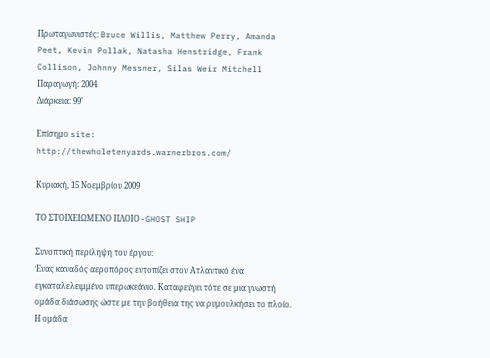Πρωταγωνιστές: Bruce Willis, Matthew Perry, Amanda Peet, Kevin Pollak, Natasha Henstridge, Frank Collison, Johnny Messner, Silas Weir Mitchell
Παραγωγή: 2004
Διάρκεια: 99’

Επίσημο site:
http://thewholetenyards.warnerbros.com/

Κυριακή, 15 Νοεμβρίου 2009

ΤΟ ΣΤΟΙΧΕΙΩΜΕΝΟ ΠΛΟΙΟ - GHOST SHIP

Συνοπτική περίληψη του έργου:
Ένας καναδός αεροπόρος εντοπίζει στον Aτλαντικό ένα εγκαταλελειμμένο υπερωκεάνιο. Καταφεύγει τότε σε μια γνωστή ομάδα διάσωσης ώστε με την βοήθεια της να ρυμουλκήσει το πλοίο.
Η ομάδα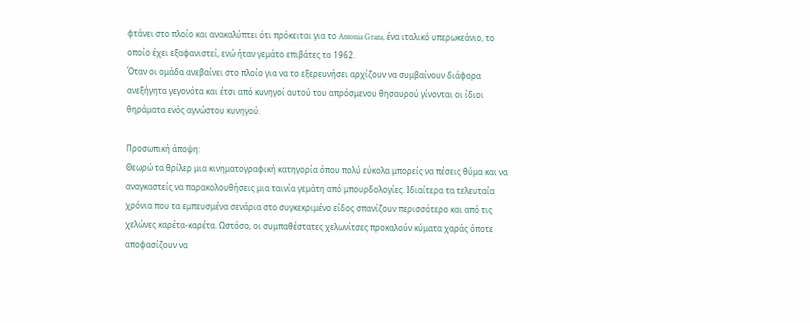φτάνει στο πλοίο και ανακαλύπτει ότι πρόκειται για το Antonia Graza, ένα ιταλικό υπερωκεάνιο, το οποίο έχει εξαφανιστεί, ενώ ήταν γεμάτο επιβάτες το 1962.
Όταν οι ομάδα ανεβαίνει στο πλοίο για να το εξερευνήσει αρχίζουν να συμβαίνουν διάφορα ανεξήγητα γεγονότα και έτσι από κυνηγοί αυτού του απρόσμενου θησαυρού γίνονται οι ίδιοι θηράματα ενός αγνώστου κυνηγού.

Προσωπική άποψη:
Θεωρώ τα θρίλερ μια κινηματογραφική κατηγορία όπου πολύ εύκολα μπορείς να πέσεις θύμα και να αναγκαστείς να παρακολουθήσεις μια ταινία γεμάτη από μπουρδολογίες. Ιδιαίτερα τα τελευταία χρόνια που τα εμπευσμένα σενάρια στο συγκεκριμένο είδος σπανίζουν περισσότερο και από τις χελώνες καρέτα-καρέτα. Ωστόσο, οι συμπαθέστατες χελωνίτσες προκαλούν κύματα χαράς όποτε αποφασίζουν να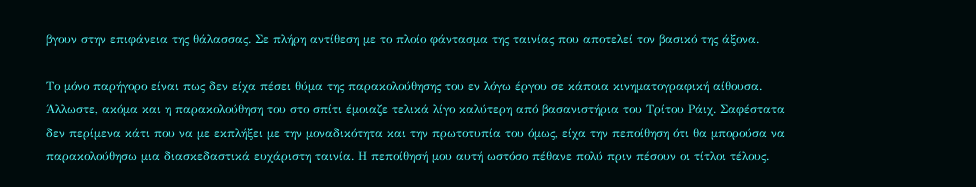βγουν στην επιφάνεια της θάλασσας. Σε πλήρη αντίθεση με το πλοίο φάντασμα της ταινίας που αποτελεί τον βασικό της άξονα.

Το μόνο παρήγορο είναι πως δεν είχα πέσει θύμα της παρακολούθησης του εν λόγω έργου σε κάποια κινηματογραφική αίθουσα. Άλλωστε, ακόμα και η παρακολούθηση του στο σπίτι έμοιαζε τελικά λίγο καλύτερη από βασανιστήρια του Τρίτου Ράιχ. Σαφέστατα δεν περίμενα κάτι που να με εκπλήξει με την μοναδικότητα και την πρωτοτυπία του όμως, είχα την πεποίθηση ότι θα μπορούσα να παρακολούθησω μια διασκεδαστικά ευχάριστη ταινία. Η πεποίθησή μου αυτή ωστόσο πέθανε πολύ πριν πέσουν οι τίτλοι τέλους.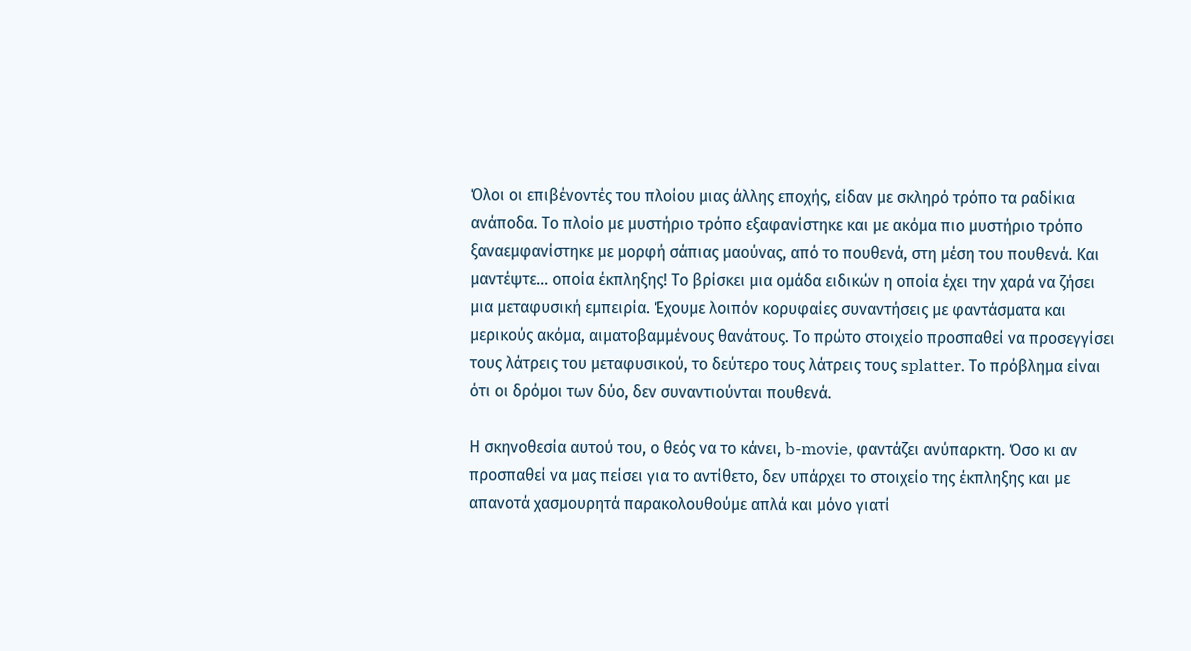Όλοι οι επιβένοντές του πλοίου μιας άλλης εποχής, είδαν με σκληρό τρόπο τα ραδίκια ανάποδα. Το πλοίο με μυστήριο τρόπο εξαφανίστηκε και με ακόμα πιο μυστήριο τρόπο ξαναεμφανίστηκε με μορφή σάπιας μαούνας, από το πουθενά, στη μέση του πουθενά. Και μαντέψτε... οποία έκπληξης! Το βρίσκει μια ομάδα ειδικών η οποία έχει την χαρά να ζήσει μια μεταφυσική εμπειρία. Έχουμε λοιπόν κορυφαίες συναντήσεις με φαντάσματα και μερικούς ακόμα, αιματοβαμμένους θανάτους. Το πρώτο στοιχείο προσπαθεί να προσεγγίσει τους λάτρεις του μεταφυσικού, το δεύτερο τους λάτρεις τους splatter. Το πρόβλημα είναι ότι οι δρόμοι των δύο, δεν συναντιούνται πουθενά.

Η σκηνοθεσία αυτού του, ο θεός να το κάνει, b-movie, φαντάζει ανύπαρκτη. Όσο κι αν προσπαθεί να μας πείσει για το αντίθετο, δεν υπάρχει το στοιχείο της έκπληξης και με απανοτά χασμουρητά παρακολουθούμε απλά και μόνο γιατί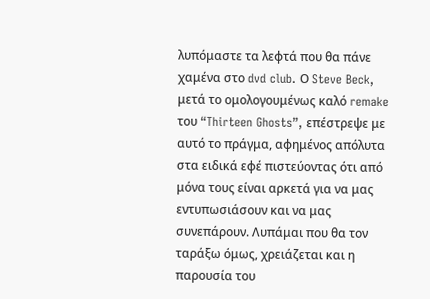λυπόμαστε τα λεφτά που θα πάνε χαμένα στο dvd club. Ο Steve Beck, μετά το ομολογουμένως καλό remake του “Thirteen Ghosts”, επέστρεψε με αυτό το πράγμα, αφημένος απόλυτα στα ειδικά εφέ πιστεύοντας ότι από μόνα τους είναι αρκετά για να μας εντυπωσιάσουν και να μας συνεπάρουν. Λυπάμαι που θα τον ταράξω όμως, χρειάζεται και η παρουσία του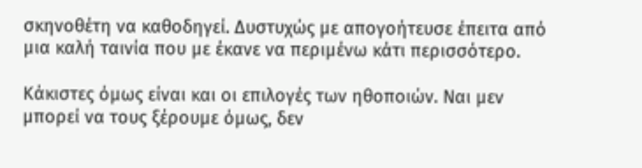σκηνοθέτη να καθοδηγεί. Δυστυχώς με απογοήτευσε έπειτα από μια καλή ταινία που με έκανε να περιμένω κάτι περισσότερο.

Κάκιστες όμως είναι και οι επιλογές των ηθοποιών. Ναι μεν μπορεί να τους ξέρουμε όμως, δεν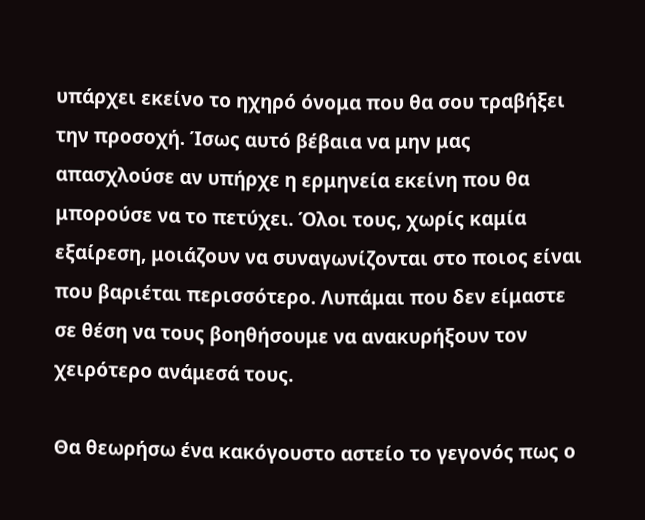υπάρχει εκείνο το ηχηρό όνομα που θα σου τραβήξει την προσοχή. Ίσως αυτό βέβαια να μην μας απασχλούσε αν υπήρχε η ερμηνεία εκείνη που θα μπορούσε να το πετύχει. Όλοι τους, χωρίς καμία εξαίρεση, μοιάζουν να συναγωνίζονται στο ποιος είναι που βαριέται περισσότερο. Λυπάμαι που δεν είμαστε σε θέση να τους βοηθήσουμε να ανακυρήξουν τον χειρότερο ανάμεσά τους.

Θα θεωρήσω ένα κακόγουστο αστείο το γεγονός πως ο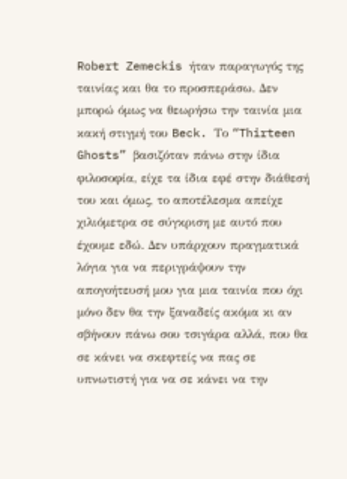Robert Zemeckis ήταν παραγωγός της ταινίας και θα το προσπεράσω. Δεν μπορώ όμως να θεωρήσω την ταινία μια κακή στιγμή του Beck. Το “Thirteen Ghosts” βασιζόταν πάνω στην ίδια φιλοσοφία, είχε τα ίδια εφέ στην διάθεσή του και όμως, το αποτέλεσμα απείχε χιλιόμετρα σε σύγκριση με αυτό που έχουμε εδώ. Δεν υπάρχουν πραγματικά λόγια για να περιγράψουν την απογοήτευσή μου για μια ταινία που όχι μόνο δεν θα την ξαναδείς ακόμα κι αν σβήνουν πάνω σου τσιγάρα αλλά, που θα σε κάνει να σκεφτείς να πας σε υπνωτιστή για να σε κάνει να την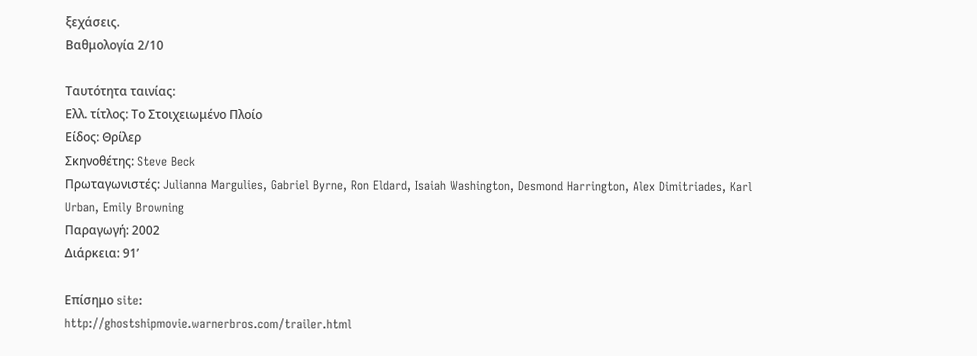ξεχάσεις.
Βαθμολογία 2/10

Ταυτότητα ταινίας:
Ελλ. τίτλος: Το Στοιχειωμένο Πλοίο
Είδος: Θρίλερ
Σκηνοθέτης: Steve Beck
Πρωταγωνιστές: Julianna Margulies, Gabriel Byrne, Ron Eldard, Isaiah Washington, Desmond Harrington, Alex Dimitriades, Karl Urban, Emily Browning
Παραγωγή: 2002
Διάρκεια: 91’

Επίσημο site:
http://ghostshipmovie.warnerbros.com/trailer.html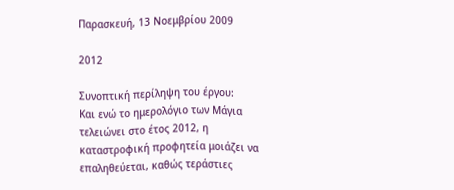Παρασκευή, 13 Νοεμβρίου 2009

2012

Συνοπτική περίληψη του έργου:
Και ενώ το ημερολόγιο των Μάγια τελειώνει στο έτος 2012, η καταστροφική προφητεία μοιάζει να επαληθεύεται, καθώς τεράστιες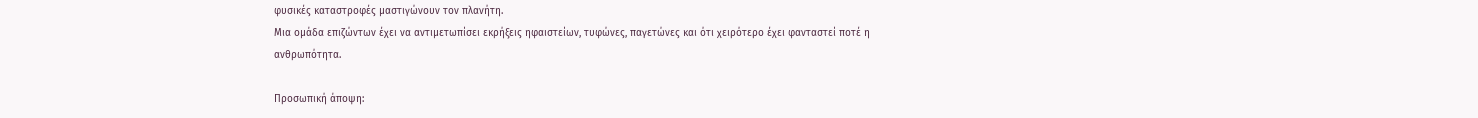φυσικές καταστροφές μαστιγώνουν τον πλανήτη.
Μια ομάδα επιζώντων έχει να αντιμετωπίσει εκρήξεις ηφαιστείων, τυφώνες, παγετώνες και ότι χειρότερο έχει φανταστεί ποτέ η ανθρωπότητα.

Προσωπική άποψη: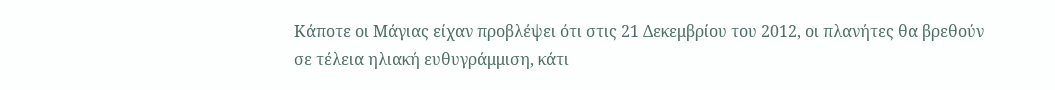Κάποτε οι Μάγιας είχαν προβλέψει ότι στις 21 Δεκεμβρίου του 2012, οι πλανήτες θα βρεθούν σε τέλεια ηλιακή ευθυγράμμιση, κάτι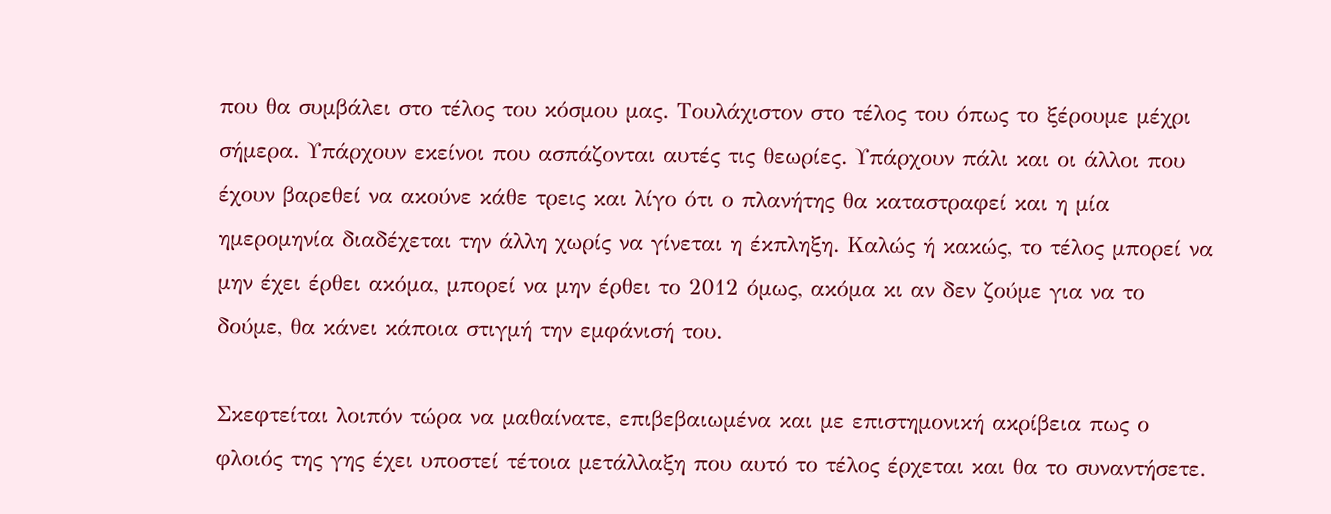που θα συμβάλει στο τέλος του κόσμου μας. Τουλάχιστον στο τέλος του όπως το ξέρουμε μέχρι σήμερα. Υπάρχουν εκείνοι που ασπάζονται αυτές τις θεωρίες. Υπάρχουν πάλι και οι άλλοι που έχουν βαρεθεί να ακούνε κάθε τρεις και λίγο ότι ο πλανήτης θα καταστραφεί και η μία ημερομηνία διαδέχεται την άλλη χωρίς να γίνεται η έκπληξη. Καλώς ή κακώς, το τέλος μπορεί να μην έχει έρθει ακόμα, μπορεί να μην έρθει το 2012 όμως, ακόμα κι αν δεν ζούμε για να το δούμε, θα κάνει κάποια στιγμή την εμφάνισή του.

Σκεφτείται λοιπόν τώρα να μαθαίνατε, επιβεβαιωμένα και με επιστημονική ακρίβεια πως ο φλοιός της γης έχει υποστεί τέτοια μετάλλαξη που αυτό το τέλος έρχεται και θα το συναντήσετε.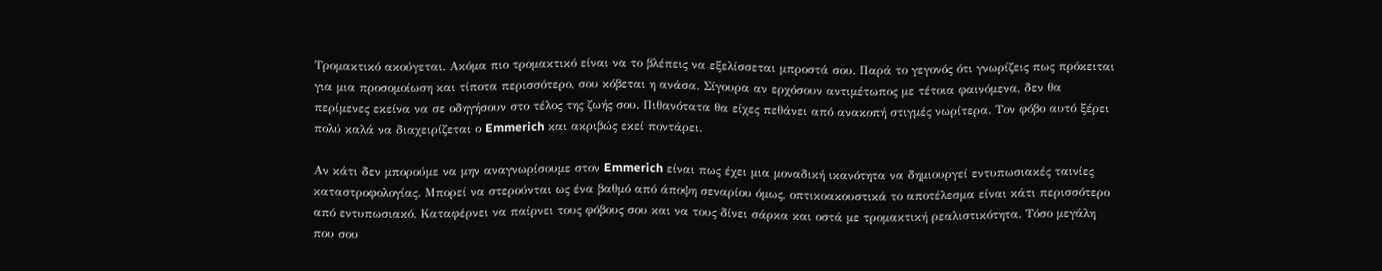Τρομακτικό ακούγεται. Ακόμα πιο τρομακτικό είναι να το βλέπεις να εξελίσσεται μπροστά σου. Παρά το γεγονός ότι γνωρίζεις πως πρόκειται για μια προσομοίωση και τίποτα περισσότερο, σου κόβεται η ανάσα. Σίγουρα αν ερχόσουν αντιμέτωπος με τέτοια φαινόμενα, δεν θα περίμενες εκείνα να σε οδηγήσουν στο τέλος της ζωής σου. Πιθανότατα θα είχες πεθάνει από ανακοπή στιγμές νωρίτερα. Τον φόβο αυτό ξέρει πολύ καλά να διαχειρίζεται ο Emmerich και ακριβώς εκεί ποντάρει.

Αν κάτι δεν μπορούμε να μην αναγνωρίσουμε στον Emmerich είναι πως έχει μια μοναδική ικανότητα να δημιουργεί εντυπωσιακές ταινίες καταστροφολογίας. Μπορεί να στερούνται ως ένα βαθμό από άποψη σεναρίου όμως, οπτικοακουστικά το αποτέλεσμα είναι κάτι περισσότερο από εντυπωσιακό. Καταφέρνει να παίρνει τους φόβους σου και να τους δίνει σάρκα και οστά με τρομακτική ρεαλιστικότητα. Τόσο μεγάλη που σου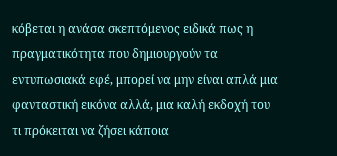κόβεται η ανάσα σκεπτόμενος ειδικά πως η πραγματικότητα που δημιουργούν τα εντυπωσιακά εφέ, μπορεί να μην είναι απλά μια φανταστική εικόνα αλλά, μια καλή εκδοχή του τι πρόκειται να ζήσει κάποια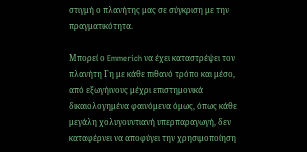στιγμή ο πλανήτης μας σε σύγκριση με την πραγματικότητα.

Μπορεί ο Emmerich να έχει καταστρέψει τον πλανήτη Γη με κάθε πιθανό τρόπο και μέσο, από εξωγήινους μέχρι επιστημονικά δικαιολογημένα φαινόμενα όμως, όπως κάθε μεγάλη χολυγουντιανή υπερπαραγωγή, δεν καταφέρνει να αποφύγει την χρησιμοποίηση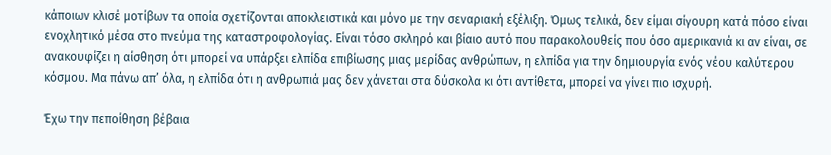κάποιων κλισέ μοτίβων τα οποία σχετίζονται αποκλειστικά και μόνο με την σεναριακή εξέλιξη. Όμως τελικά, δεν είμαι σίγουρη κατά πόσο είναι ενοχλητικό μέσα στο πνεύμα της καταστροφολογίας. Είναι τόσο σκληρό και βίαιο αυτό που παρακολουθείς που όσο αμερικανιά κι αν είναι, σε ανακουφίζει η αίσθηση ότι μπορεί να υπάρξει ελπίδα επιβίωσης μιας μερίδας ανθρώπων, η ελπίδα για την δημιουργία ενός νέου καλύτερου κόσμου. Μα πάνω απ’ όλα, η ελπίδα ότι η ανθρωπιά μας δεν χάνεται στα δύσκολα κι ότι αντίθετα, μπορεί να γίνει πιο ισχυρή.

Έχω την πεποίθηση βέβαια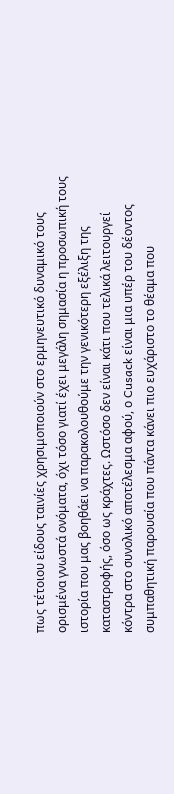πως τέτοιου είδους ταινίες χρησιμοποιούν στο ερμηνευτικό δυναμικό τους ορισμένα γνωστά ονόματα, όχι τόσο γιατί έχει μεγάλη σημασία η προσωπική τους ιστορία που μας βοηθάει να παρακολουθούμε την γενικότερη εξέλιξη της καταστροφής, όσο ως κράχτες. Ωστόσο δεν είναι κάτι που τελικά λειτουργεί κόντρα στο συνολικό αποτέλεσμα αφού, ο Cusack είναι μια υπέρ του δέοντος συμπαθητική παρουσία που πάντα κάνει πιο ευχάριστο το θέαμα που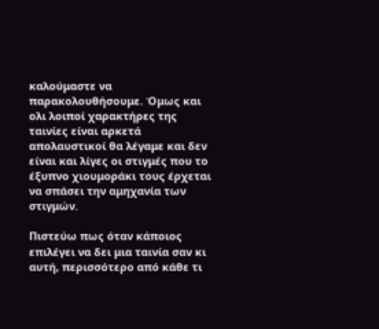καλούμαστε να παρακολουθήσουμε. Όμως και ολι λοιποί χαρακτήρες της ταινίες είναι αρκετά απολαυστικοί θα λέγαμε και δεν είναι και λίγες οι στιγμές που το έξυπνο χιουμοράκι τους έρχεται να σπάσει την αμηχανία των στιγμών.

Πιστεύω πως όταν κάποιος επιλέγει να δει μια ταινία σαν κι αυτή, περισσότερο από κάθε τι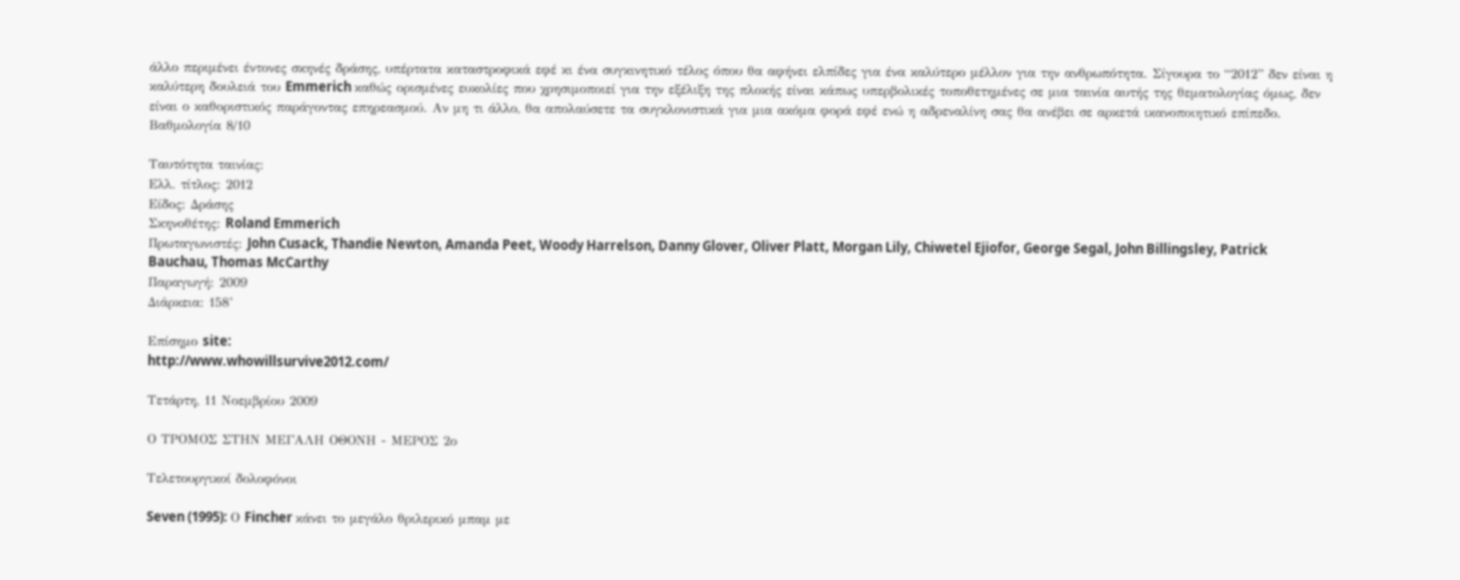άλλο περιμένει έντονες σκηνές δράσης, υπέρτατα καταστροφικά εφέ κι ένα συγκινητικό τέλος όπου θα αφήνει ελπίδες για ένα καλύτερο μέλλον για την ανθρωπότητα. Σίγουρα το “2012” δεν είναι η καλύτερη δουλειά του Emmerich καθώς ορισμένες ευκολίες που χρησιμοποιεί για την εξέλιξη της πλοκής είναι κάπως υπερβολικές τοποθετημένες σε μια ταινία αυτής της θεματολογίας όμως, δεν είναι ο καθοριστικός παράγοντας επηρεασμού. Αν μη τι άλλο, θα απολαύσετε τα συγκλονιστικά για μια ακόμα φορά εφέ ενώ η αδρεναλίνη σας θα ανέβει σε αρκετά ικανοποιητικό επίπεδο.
Βαθμολογία 8/10

Ταυτότητα ταινίας:
Ελλ. τίτλος: 2012
Είδος: Δράσης
Σκηνοθέτης: Roland Emmerich
Πρωταγωνιστές: John Cusack, Thandie Newton, Amanda Peet, Woody Harrelson, Danny Glover, Oliver Platt, Morgan Lily, Chiwetel Ejiofor, George Segal, John Billingsley, Patrick Bauchau, Thomas McCarthy
Παραγωγή: 2009
Διάρκεια: 158’

Επίσημο site:
http://www.whowillsurvive2012.com/

Τετάρτη, 11 Νοεμβρίου 2009

Ο ΤΡΟΜΟΣ ΣΤΗΝ ΜΕΓΑΛΗ ΟΘΟΝΗ - ΜΕΡΟΣ 2ο

Τελετουργικοί δολοφόνοι

Seven (1995): Ο Fincher κάνει το μεγάλο θριλερικό μπαμ με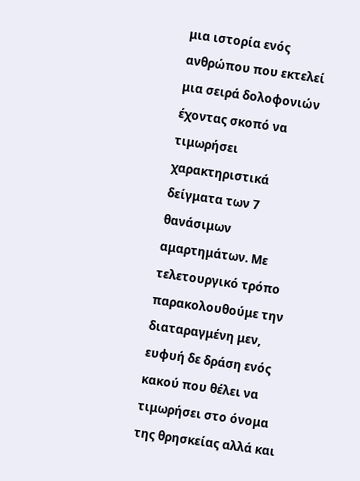μια ιστορία ενός ανθρώπου που εκτελεί μια σειρά δολοφονιών έχοντας σκοπό να τιμωρήσει χαρακτηριστικά δείγματα των 7 θανάσιμων αμαρτημάτων. Με τελετουργικό τρόπο παρακολουθούμε την διαταραγμένη μεν, ευφυή δε δράση ενός κακού που θέλει να τιμωρήσει στο όνομα της θρησκείας αλλά και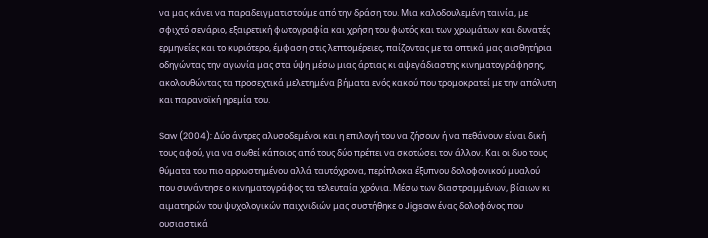να μας κάνει να παραδειγματιστούμε από την δράση του. Μια καλοδουλεμένη ταινία, με σφιχτό σενάριο, εξαιρετική φωτογραφία και χρήση του φωτός και των χρωμάτων και δυνατές ερμηνείες και το κυριότερο, έμφαση στις λεπτομέρειες, παίζοντας με τα οπτικά μας αισθητήρια οδηγώντας την αγωνία μας στα ύψη μέσω μιας άρτιας κι αψεγάδιαστης κινηματογράφησης, ακολουθώντας τα προσεχτικά μελετημένα βήματα ενός κακού που τρομοκρατεί με την απόλυτη και παρανοϊκή ηρεμία του.

Saw (2004): Δύο άντρες αλυσοδεμένοι και η επιλογή του να ζήσουν ή να πεθάνουν είναι δική τους αφού, για να σωθεί κάποιος από τους δύο πρέπει να σκοτώσει τον άλλον. Και οι δυο τους θύματα του πιο αρρωστημένου αλλά ταυτόχρονα, περίπλοκα έξυπνου δολοφονικού μυαλού που συνάντησε ο κινηματογράφος τα τελευταία χρόνια. Μέσω των διαστραμμένων, βίαιων κι αιματηρών του ψυχολογικών παιχνιδιών μας συστήθηκε ο Jigsaw ένας δολοφόνος που ουσιαστικά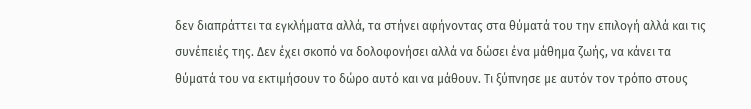δεν διαπράττει τα εγκλήματα αλλά, τα στήνει αφήνοντας στα θύματά του την επιλογή αλλά και τις συνέπειές της. Δεν έχει σκοπό να δολοφονήσει αλλά να δώσει ένα μάθημα ζωής, να κάνει τα θύματά του να εκτιμήσουν το δώρο αυτό και να μάθουν. Τι ξύπνησε με αυτόν τον τρόπο στους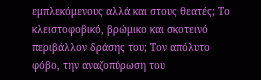εμπλεκόμενους αλλά και στους θεατές; Το κλειστοφοβικό, βρώμικο και σκοτεινό περιβάλλον δράσης του; Τον απόλυτο φόβο, την αναζοπύρωση του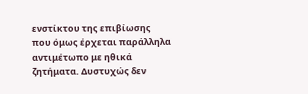ενστίκτου της επιβίωσης που όμως έρχεται παράλληλα αντιμέτωπο με ηθικά ζητήματα. Δυστυχώς δεν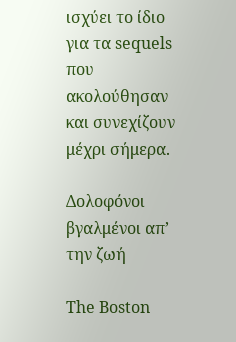ισχύει το ίδιο για τα sequels που ακολούθησαν και συνεχίζουν μέχρι σήμερα.

Δολοφόνοι βγαλμένοι απ’ την ζωή

The Boston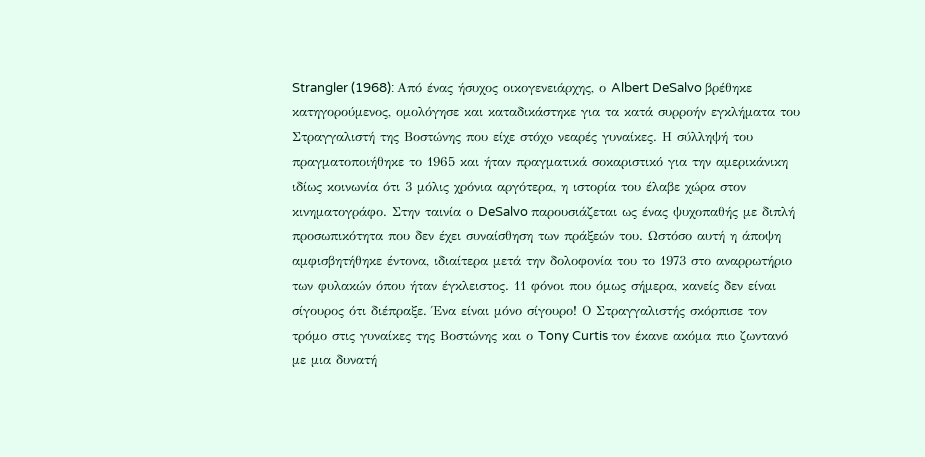Strangler (1968): Από ένας ήσυχος οικογενειάρχης, ο Albert DeSalvo βρέθηκε κατηγορούμενος, ομολόγησε και καταδικάστηκε για τα κατά συρροήν εγκλήματα του Στραγγαλιστή της Βοστώνης που είχε στόχο νεαρές γυναίκες. Η σύλληψή του πραγματοποιήθηκε το 1965 και ήταν πραγματικά σοκαριστικό για την αμερικάνικη ιδίως κοινωνία ότι 3 μόλις χρόνια αργότερα, η ιστορία του έλαβε χώρα στον κινηματογράφο. Στην ταινία ο DeSalvo παρουσιάζεται ως ένας ψυχοπαθής με διπλή προσωπικότητα που δεν έχει συναίσθηση των πράξεών του. Ωστόσο αυτή η άποψη αμφισβητήθηκε έντονα, ιδιαίτερα μετά την δολοφονία του το 1973 στο αναρρωτήριο των φυλακών όπου ήταν έγκλειστος. 11 φόνοι που όμως σήμερα, κανείς δεν είναι σίγουρος ότι διέπραξε. Ένα είναι μόνο σίγουρο! Ο Στραγγαλιστής σκόρπισε τον τρόμο στις γυναίκες της Βοστώνης και ο Tony Curtis τον έκανε ακόμα πιο ζωντανό με μια δυνατή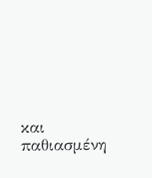και παθιασμένη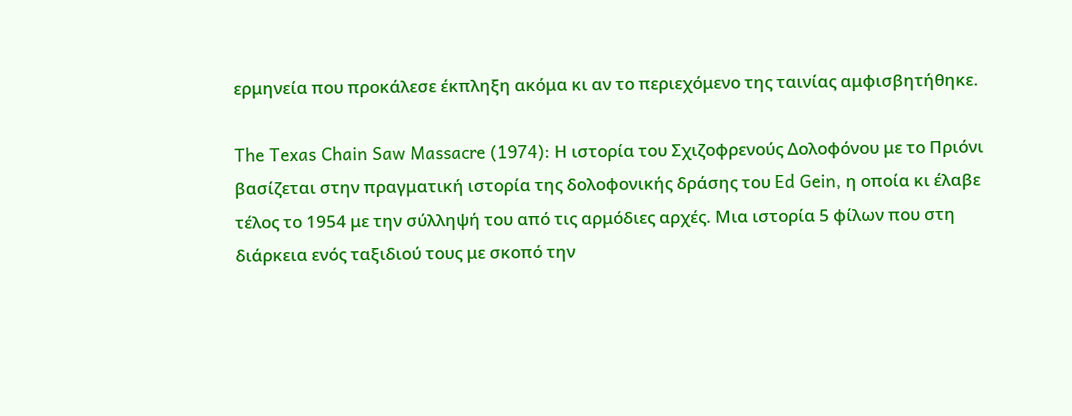ερμηνεία που προκάλεσε έκπληξη ακόμα κι αν το περιεχόμενο της ταινίας αμφισβητήθηκε.

The Texas Chain Saw Massacre (1974): Η ιστορία του Σχιζοφρενούς Δολοφόνου με το Πριόνι βασίζεται στην πραγματική ιστορία της δολοφονικής δράσης του Ed Gein, η οποία κι έλαβε τέλος το 1954 με την σύλληψή του από τις αρμόδιες αρχές. Μια ιστορία 5 φίλων που στη διάρκεια ενός ταξιδιού τους με σκοπό την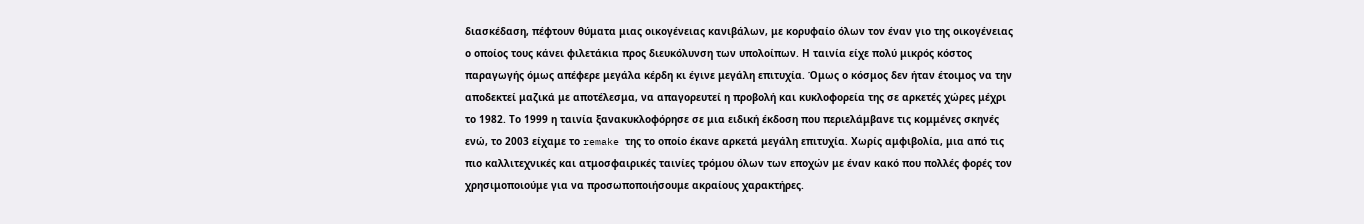διασκέδαση, πέφτουν θύματα μιας οικογένειας κανιβάλων, με κορυφαίο όλων τον έναν γιο της οικογένειας ο οποίος τους κάνει φιλετάκια προς διευκόλυνση των υπολοίπων. Η ταινία είχε πολύ μικρός κόστος παραγωγής όμως απέφερε μεγάλα κέρδη κι έγινε μεγάλη επιτυχία. Όμως ο κόσμος δεν ήταν έτοιμος να την αποδεκτεί μαζικά με αποτέλεσμα, να απαγορευτεί η προβολή και κυκλοφορεία της σε αρκετές χώρες μέχρι το 1982. Το 1999 η ταινία ξανακυκλοφόρησε σε μια ειδική έκδοση που περιελάμβανε τις κομμένες σκηνές ενώ, το 2003 είχαμε το remake της το οποίο έκανε αρκετά μεγάλη επιτυχία. Χωρίς αμφιβολία, μια από τις πιο καλλιτεχνικές και ατμοσφαιρικές ταινίες τρόμου όλων των εποχών με έναν κακό που πολλές φορές τον χρησιμοποιούμε για να προσωποποιήσουμε ακραίους χαρακτήρες.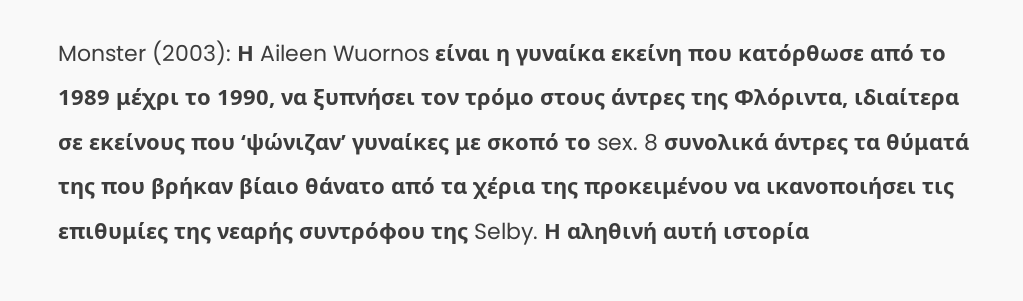Monster (2003): Η Aileen Wuornos είναι η γυναίκα εκείνη που κατόρθωσε από το 1989 μέχρι το 1990, να ξυπνήσει τον τρόμο στους άντρες της Φλόριντα, ιδιαίτερα σε εκείνους που ‘ψώνιζαν’ γυναίκες με σκοπό το sex. 8 συνολικά άντρες τα θύματά της που βρήκαν βίαιο θάνατο από τα χέρια της προκειμένου να ικανοποιήσει τις επιθυμίες της νεαρής συντρόφου της Selby. Η αληθινή αυτή ιστορία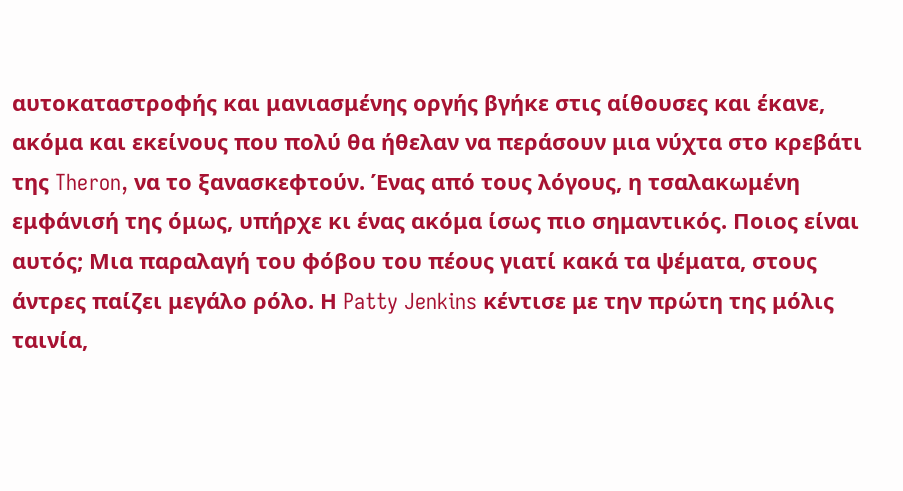αυτοκαταστροφής και μανιασμένης οργής βγήκε στις αίθουσες και έκανε, ακόμα και εκείνους που πολύ θα ήθελαν να περάσουν μια νύχτα στο κρεβάτι της Theron, να το ξανασκεφτούν. Ένας από τους λόγους, η τσαλακωμένη εμφάνισή της όμως, υπήρχε κι ένας ακόμα ίσως πιο σημαντικός. Ποιος είναι αυτός; Μια παραλαγή του φόβου του πέους γιατί κακά τα ψέματα, στους άντρες παίζει μεγάλο ρόλο. Η Patty Jenkins κέντισε με την πρώτη της μόλις ταινία,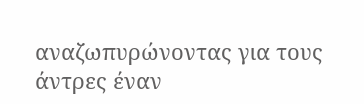αναζωπυρώνοντας για τους άντρες έναν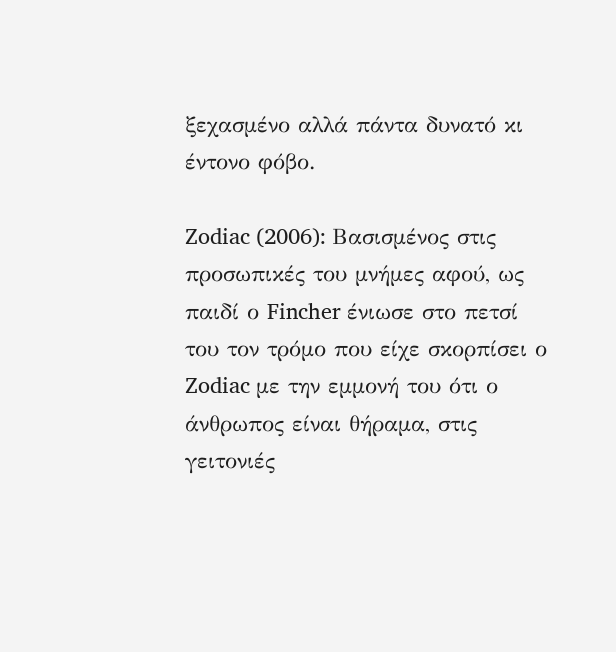ξεχασμένο αλλά πάντα δυνατό κι έντονο φόβο.

Zodiac (2006): Βασισμένος στις προσωπικές του μνήμες αφού, ως παιδί ο Fincher ένιωσε στο πετσί του τον τρόμο που είχε σκορπίσει ο Zodiac με την εμμονή του ότι ο άνθρωπος είναι θήραμα, στις γειτονιές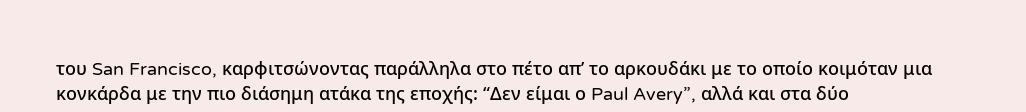του San Francisco, καρφιτσώνοντας παράλληλα στο πέτο απ’ το αρκουδάκι με το οποίο κοιμόταν μια κονκάρδα με την πιο διάσημη ατάκα της εποχής: “Δεν είμαι ο Paul Avery”, αλλά και στα δύο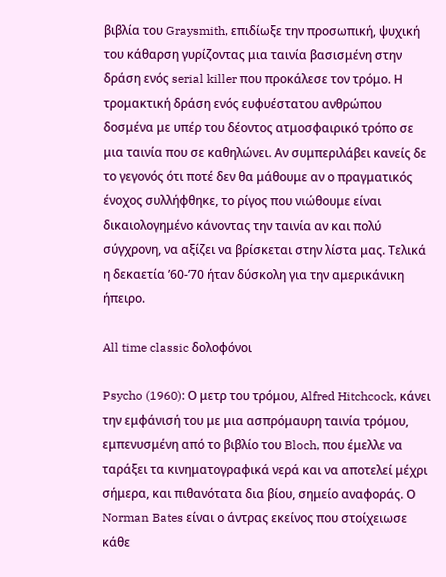βιβλία του Graysmith, επιδίωξε την προσωπική, ψυχική του κάθαρση γυρίζοντας μια ταινία βασισμένη στην δράση ενός serial killer που προκάλεσε τον τρόμο. Η τρομακτική δράση ενός ευφυέστατου ανθρώπου δοσμένα με υπέρ του δέοντος ατμοσφαιρικό τρόπο σε μια ταινία που σε καθηλώνει. Αν συμπεριλάβει κανείς δε το γεγονός ότι ποτέ δεν θα μάθουμε αν ο πραγματικός ένοχος συλλήφθηκε, το ρίγος που νιώθουμε είναι δικαιολογημένο κάνοντας την ταινία αν και πολύ σύγχρονη, να αξίζει να βρίσκεται στην λίστα μας. Τελικά η δεκαετία ’60-’70 ήταν δύσκολη για την αμερικάνικη ήπειρο.

All time classic δολοφόνοι

Psycho (1960): Ο μετρ του τρόμου, Alfred Hitchcock, κάνει την εμφάνισή του με μια ασπρόμαυρη ταινία τρόμου, εμπενυσμένη από το βιβλίο του Bloch, που έμελλε να ταράξει τα κινηματογραφικά νερά και να αποτελεί μέχρι σήμερα, και πιθανότατα δια βίου, σημείο αναφοράς. Ο Norman Bates είναι ο άντρας εκείνος που στοίχειωσε κάθε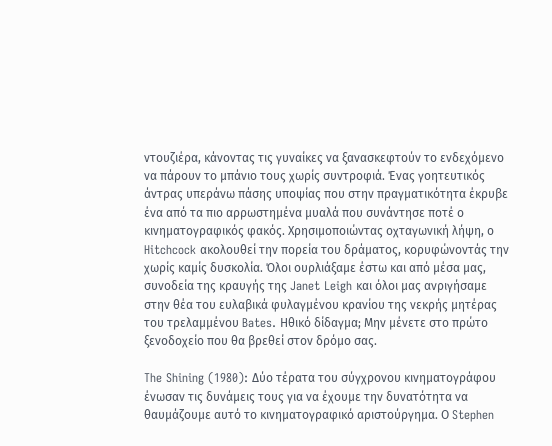ντουζιέρα, κάνοντας τις γυναίκες να ξανασκεφτούν το ενδεχόμενο να πάρουν το μπάνιο τους χωρίς συντροφιά. Ένας γοητευτικός άντρας υπεράνω πάσης υποψίας που στην πραγματικότητα έκρυβε ένα από τα πιο αρρωστημένα μυαλά που συνάντησε ποτέ ο κινηματογραφικός φακός. Χρησιμοποιώντας οχταγωνική λήψη, ο Hitchcock ακολουθεί την πορεία του δράματος, κορυφώνοντάς την χωρίς καμίς δυσκολία. Όλοι ουρλιάξαμε έστω και από μέσα μας, συνοδεία της κραυγής της Janet Leigh και όλοι μας ανριγήσαμε στην θέα του ευλαβικά φυλαγμένου κρανίου της νεκρής μητέρας του τρελαμμένου Bates. Ηθικό δίδαγμα; Μην μένετε στο πρώτο ξενοδοχείο που θα βρεθεί στον δρόμο σας.

The Shining (1980): Δύο τέρατα του σύγχρονου κινηματογράφου ένωσαν τις δυνάμεις τους για να έχουμε την δυνατότητα να θαυμάζουμε αυτό το κινηματογραφικό αριστούργημα. Ο Stephen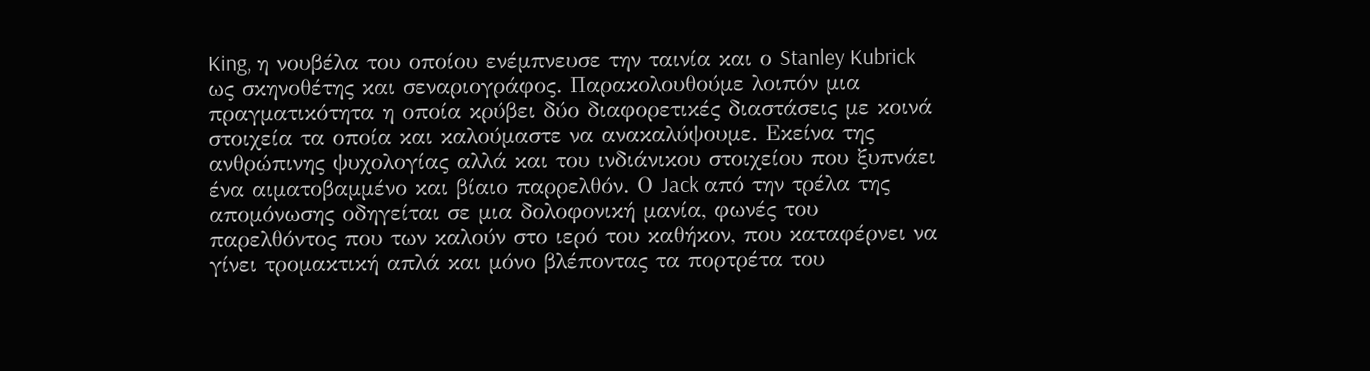King, η νουβέλα του οποίου ενέμπνευσε την ταινία και ο Stanley Kubrick ως σκηνοθέτης και σεναριογράφος. Παρακολουθούμε λοιπόν μια πραγματικότητα η οποία κρύβει δύο διαφορετικές διαστάσεις με κοινά στοιχεία τα οποία και καλούμαστε να ανακαλύψουμε. Εκείνα της ανθρώπινης ψυχολογίας αλλά και του ινδιάνικου στοιχείου που ξυπνάει ένα αιματοβαμμένο και βίαιο παρρελθόν. Ο Jack από την τρέλα της απομόνωσης οδηγείται σε μια δολοφονική μανία, φωνές του παρελθόντος που των καλούν στο ιερό του καθήκον, που καταφέρνει να γίνει τρομακτική απλά και μόνο βλέποντας τα πορτρέτα του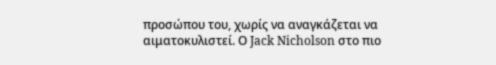προσώπου του, χωρίς να αναγκάζεται να αιματοκυλιστεί. Ο Jack Nicholson στο πιο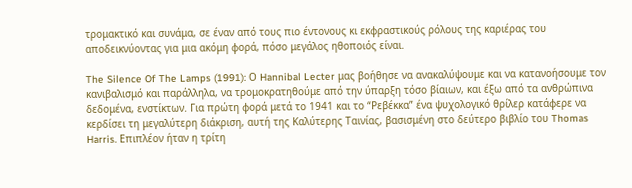τρομακτικό και συνάμα, σε έναν από τους πιο έντονους κι εκφραστικούς ρόλους της καριέρας του αποδεικνύοντας για μια ακόμη φορά, πόσο μεγάλος ηθοποιός είναι.

The Silence Of The Lamps (1991): Ο Hannibal Lecter μας βοήθησε να ανακαλύψουμε και να κατανοήσουμε τον κανιβαλισμό και παράλληλα, να τρομοκρατηθούμε από την ύπαρξη τόσο βίαιων, και έξω από τα ανθρώπινα δεδομένα, ενστίκτων. Για πρώτη φορά μετά το 1941 και το “Ρεβέκκα” ένα ψυχολογικό θρίλερ κατάφερε να κερδίσει τη μεγαλύτερη διάκριση, αυτή της Καλύτερης Ταινίας, βασισμένη στο δεύτερο βιβλίο του Thomas Harris. Επιπλέον ήταν η τρίτη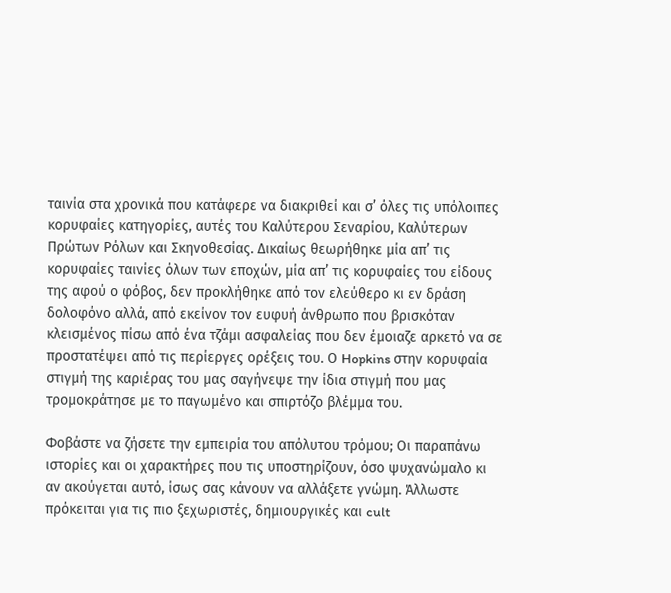ταινία στα χρονικά που κατάφερε να διακριθεί και σ’ όλες τις υπόλοιπες κορυφαίες κατηγορίες, αυτές του Καλύτερου Σεναρίου, Καλύτερων Πρώτων Ρόλων και Σκηνοθεσίας. Δικαίως θεωρήθηκε μία απ’ τις κορυφαίες ταινίες όλων των εποχών, μία απ’ τις κορυφαίες του είδους της αφού ο φόβος, δεν προκλήθηκε από τον ελεύθερο κι εν δράση δολοφόνο αλλά, από εκείνον τον ευφυή άνθρωπο που βρισκόταν κλεισμένος πίσω από ένα τζάμι ασφαλείας που δεν έμοιαζε αρκετό να σε προστατέψει από τις περίεργες ορέξεις του. Ο Hopkins στην κορυφαία στιγμή της καριέρας του μας σαγήνεψε την ίδια στιγμή που μας τρομοκράτησε με το παγωμένο και σπιρτόζο βλέμμα του.

Φοβάστε να ζήσετε την εμπειρία του απόλυτου τρόμου; Οι παραπάνω ιστορίες και οι χαρακτήρες που τις υποστηρίζουν, όσο ψυχανώμαλο κι αν ακούγεται αυτό, ίσως σας κάνουν να αλλάξετε γνώμη. Άλλωστε πρόκειται για τις πιο ξεχωριστές, δημιουργικές και cult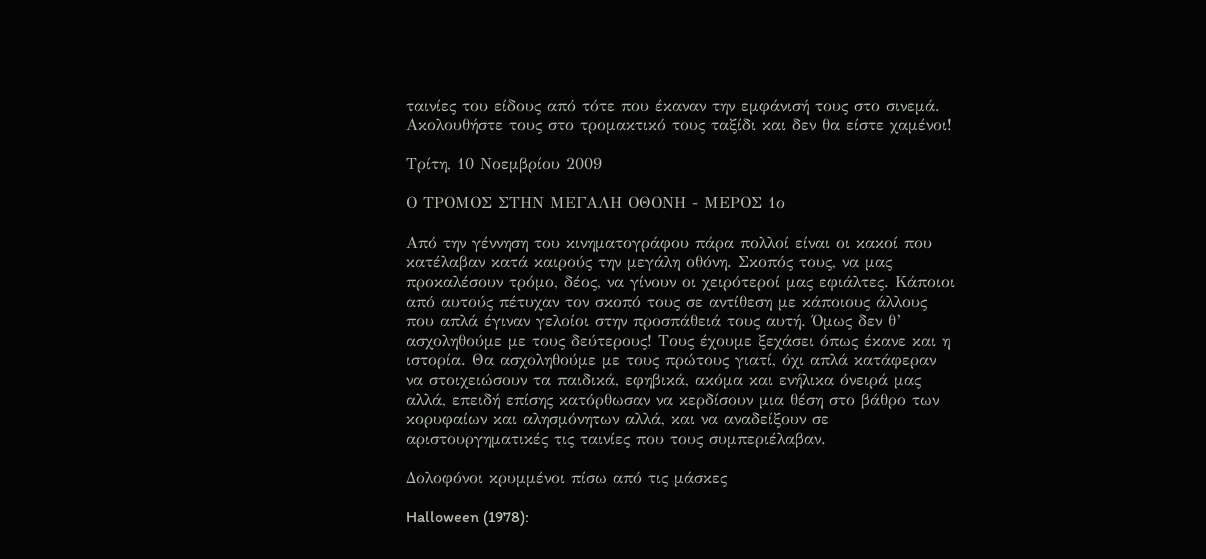ταινίες του είδους από τότε που έκαναν την εμφάνισή τους στο σινεμά. Ακολουθήστε τους στο τρομακτικό τους ταξίδι και δεν θα είστε χαμένοι!

Τρίτη, 10 Νοεμβρίου 2009

Ο ΤΡΟΜΟΣ ΣΤΗΝ ΜΕΓΑΛΗ ΟΘΟΝΗ - ΜΕΡΟΣ 1ο

Από την γέννηση του κινηματογράφου πάρα πολλοί είναι οι κακοί που κατέλαβαν κατά καιρούς την μεγάλη οθόνη. Σκοπός τους, να μας προκαλέσουν τρόμο, δέος, να γίνουν οι χειρότεροί μας εφιάλτες. Κάποιοι από αυτούς πέτυχαν τον σκοπό τους σε αντίθεση με κάποιους άλλους που απλά έγιναν γελοίοι στην προσπάθειά τους αυτή. Όμως δεν θ’ ασχοληθούμε με τους δεύτερους! Τους έχουμε ξεχάσει όπως έκανε και η ιστορία. Θα ασχοληθούμε με τους πρώτους γιατί, όχι απλά κατάφεραν να στοιχειώσουν τα παιδικά, εφηβικά, ακόμα και ενήλικα όνειρά μας αλλά, επειδή επίσης κατόρθωσαν να κερδίσουν μια θέση στο βάθρο των κορυφαίων και αλησμόνητων αλλά, και να αναδείξουν σε αριστουργηματικές τις ταινίες που τους συμπεριέλαβαν.

Δολοφόνοι κρυμμένοι πίσω από τις μάσκες

Halloween (1978):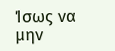Ίσως να μην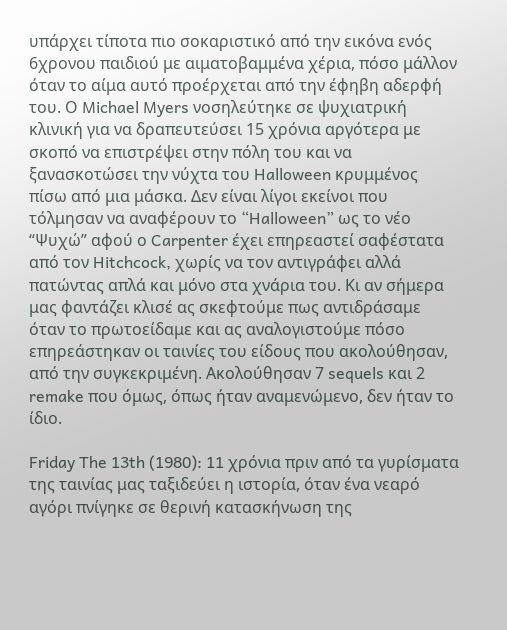υπάρχει τίποτα πιο σοκαριστικό από την εικόνα ενός 6χρονου παιδιού με αιματοβαμμένα χέρια, πόσο μάλλον όταν το αίμα αυτό προέρχεται από την έφηβη αδερφή του. Ο Michael Myers νοσηλεύτηκε σε ψυχιατρική κλινική για να δραπευτεύσει 15 χρόνια αργότερα με σκοπό να επιστρέψει στην πόλη του και να ξανασκοτώσει την νύχτα του Halloween κρυμμένος πίσω από μια μάσκα. Δεν είναι λίγοι εκείνοι που τόλμησαν να αναφέρουν το “Halloween” ως το νέο “Ψυχώ” αφού ο Carpenter έχει επηρεαστεί σαφέστατα από τον Hitchcock, χωρίς να τον αντιγράφει αλλά πατώντας απλά και μόνο στα χνάρια του. Κι αν σήμερα μας φαντάζει κλισέ ας σκεφτούμε πως αντιδράσαμε όταν το πρωτοείδαμε και ας αναλογιστούμε πόσο επηρεάστηκαν οι ταινίες του είδους που ακολούθησαν, από την συγκεκριμένη. Ακολούθησαν 7 sequels και 2 remake που όμως, όπως ήταν αναμενώμενο, δεν ήταν το ίδιο.

Friday The 13th (1980): 11 χρόνια πριν από τα γυρίσματα της ταινίας μας ταξιδεύει η ιστορία, όταν ένα νεαρό αγόρι πνίγηκε σε θερινή κατασκήνωση της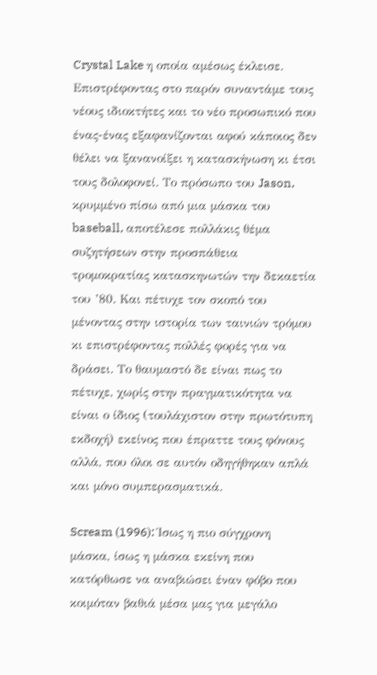Crystal Lake η οποία αμέσως έκλεισε. Επιστρέφοντας στο παρόν συναντάμε τους νέους ιδιοκτήτες και το νέο προσωπικό που ένας-ένας εξαφανίζονται αφού κάποιος δεν θέλει να ξανανοίξει η κατασκήνωση κι έτσι τους δολοφονεί. Το πρόσωπο του Jason, κρυμμένο πίσω από μια μάσκα του baseball, αποτέλεσε πολλάκις θέμα συζητήσεων στην προσπάθεια τρομοκρατίας κατασκηνωτών την δεκαετία του ’80. Και πέτυχε τον σκοπό του μένοντας στην ιστορία των ταινιών τρόμου κι επιστρέφοντας πολλές φορές για να δράσει. Το θαυμαστό δε είναι πως το πέτυχε, χωρίς στην πραγματικότητα να είναι ο ίδιος (τουλάχιστον στην πρωτότυπη εκδοχή) εκείνος που έπραττε τους φόνους αλλά, που όλοι σε αυτόν οδηγήθηκαν απλά και μόνο συμπερασματικά.

Scream (1996): Ίσως η πιο σύγχρονη μάσκα, ίσως η μάσκα εκείνη που κατόρθωσε να αναβιώσει έναν φόβο που κοιμόταν βαθιά μέσα μας για μεγάλο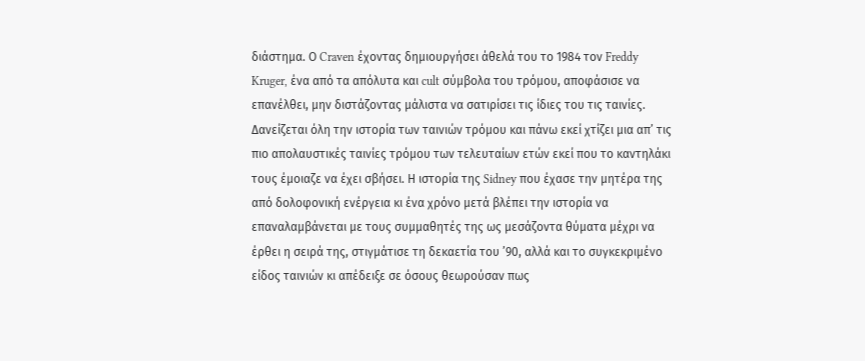διάστημα. Ο Craven έχοντας δημιουργήσει άθελά του το 1984 τον Freddy Kruger, ένα από τα απόλυτα και cult σύμβολα του τρόμου, αποφάσισε να επανέλθει, μην διστάζοντας μάλιστα να σατιρίσει τις ίδιες του τις ταινίες. Δανείζεται όλη την ιστορία των ταινιών τρόμου και πάνω εκεί χτίζει μια απ’ τις πιο απολαυστικές ταινίες τρόμου των τελευταίων ετών εκεί που το καντηλάκι τους έμοιαζε να έχει σβήσει. Η ιστορία της Sidney που έχασε την μητέρα της από δολοφονική ενέργεια κι ένα χρόνο μετά βλέπει την ιστορία να επαναλαμβάνεται με τους συμμαθητές της ως μεσάζοντα θύματα μέχρι να έρθει η σειρά της, στιγμάτισε τη δεκαετία του ’90, αλλά και το συγκεκριμένο είδος ταινιών κι απέδειξε σε όσους θεωρούσαν πως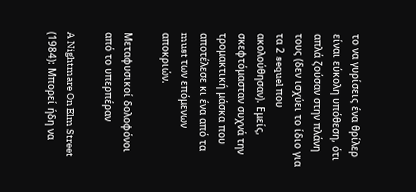το να γυρίσεις ένα θρίλερ είναι εύκολη υπόθεση, ότι απλά ζούσαν στην πλάνη τους (δεν ισχύει το ίδιο για τα 2 sequel που ακολούθησαν). Εμείς, σκεφτόμασταν συχνά την τρομακτική μάσκα που αποτέλεσε κι ένα από τα must των επόμενων αποκριών.

Μεταφυσικοί δολοφόνοι από το υπερπέραν

A Nightmare On Elm Street (1984): Μπορεί ήδη να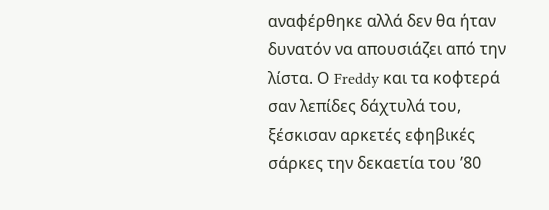αναφέρθηκε αλλά δεν θα ήταν δυνατόν να απουσιάζει από την λίστα. Ο Freddy και τα κοφτερά σαν λεπίδες δάχτυλά του, ξέσκισαν αρκετές εφηβικές σάρκες την δεκαετία του ’80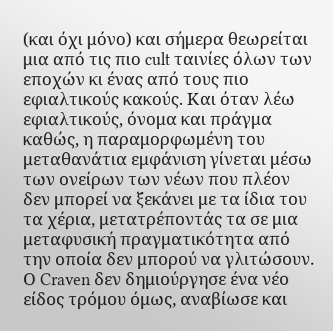(και όχι μόνο) και σήμερα θεωρείται μια από τις πιο cult ταινίες όλων των εποχών κι ένας από τους πιο εφιαλτικούς κακούς. Και όταν λέω εφιαλτικούς, όνομα και πράγμα καθώς, η παραμορφωμένη του μεταθανάτια εμφάνιση γίνεται μέσω των ονείρων των νέων που πλέον δεν μπορεί να ξεκάνει με τα ίδια του τα χέρια, μετατρέποντάς τα σε μια μεταφυσική πραγματικότητα από την οποία δεν μπορού να γλιτώσουν. Ο Craven δεν δημιούργησε ένα νέο είδος τρόμου όμως, αναβίωσε και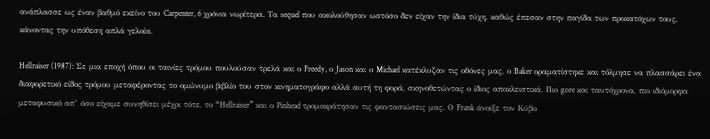ανάπλασσε ως έναν βαθμό εκείνο του Carpenter, 6 χρόνια νωρίτερα. Τα sequel που ακολούθησαν ωστόσο δεν είχαν την ίδια τύχη, καθώς έπεσαν στην παγίδα των προκατόχων τους, κάνοντας την υπόθεση απλά γελοία.

Hellraiser (1987): Σε μια εποχή όπου οι ταινίες τρόμου πουλούσαν τρελά και ο Freedy, ο Jason και ο Michael κατέκλυζαν τις οθόνες μας, ο Baker οραματίστηκε και τόλμησε να πλασσάρει ένα διαφορετικό είδος τρόμου μεταφέροντας το ομώνυμο βιβλίο του στον κινηματογράφο αλλά αυτή τη φορά, σκηνοθετώντας ο ίδιος αποκλειστικά. Πιο gore και ταυτόχρονα, πιο ιδιόμορφα μεταφυσικό απ’ όσο είχαμε συνηθίσει μέχρι τότε, το “Hellraiser” και ο Pinhead τρομοκράτησαν τις φαντασιώσεις μας. Ο Frank άνοιξε τον Κύβο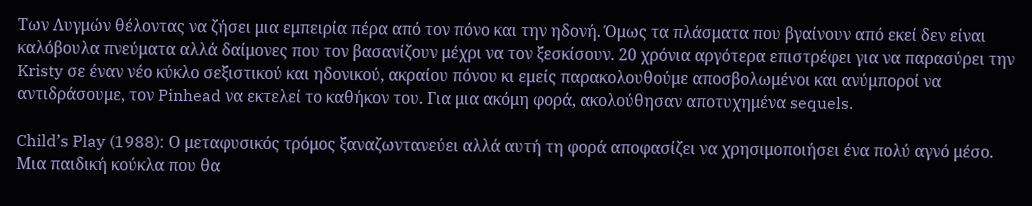Των Λυγμών θέλοντας να ζήσει μια εμπειρία πέρα από τον πόνο και την ηδονή. Όμως τα πλάσματα που βγαίνουν από εκεί δεν είναι καλόβουλα πνεύματα αλλά δαίμονες που τον βασανίζουν μέχρι να τον ξεσκίσουν. 20 χρόνια αργότερα επιστρέφει για να παρασύρει την Kristy σε έναν νέο κύκλο σεξιστικού και ηδονικού, ακραίου πόνου κι εμείς παρακολουθούμε αποσβολωμένοι και ανύμποροί να αντιδράσουμε, τον Pinhead να εκτελεί το καθήκον του. Για μια ακόμη φορά, ακολούθησαν αποτυχημένα sequels.

Child’s Play (1988): Ο μεταφυσικός τρόμος ξαναζωντανεύει αλλά αυτή τη φορά αποφασίζει να χρησιμοποιήσει ένα πολύ αγνό μέσο. Μια παιδική κούκλα που θα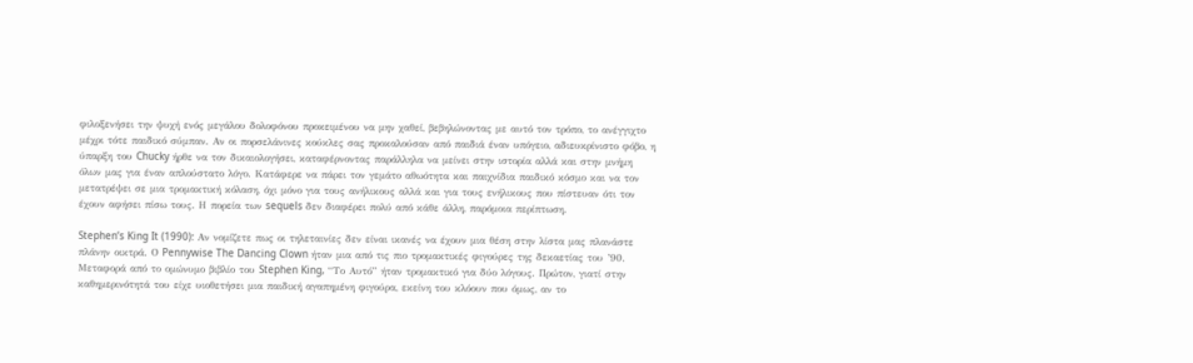φιλοξενήσει την ψυχή ενός μεγάλου δολοφόνου προκειμένου να μην χαθεί, βεβηλώνοντας με αυτό τον τρόπο, το ανέγγιχτο μέχρι τότε παιδικό σύμπαν. Αν οι πορσελάνινες κούκλες σας προκαλούσαν από παιδιά έναν υπόγειο, αδιευκρίνιστο φόβο, η ύπαρξη του Chucky ήρθε να τον δικαιολογήσει, καταφέρνοντας παράλληλα να μείνει στην ιστορία αλλά και στην μνήμη όλων μας για έναν απλούστατο λόγο. Κατάφερε να πάρει τον γεμάτο αθωότητα και παιχνίδια παιδικό κόσμο και να τον μετατρέψει σε μια τρομακτική κόλαση, όχι μόνο για τους ανήλικους αλλά και για τους ενήλικους που πίστευαν ότι τον έχουν αφήσει πίσω τους. Η πορεία των sequels δεν διαφέρει πολύ από κάθε άλλη, παρόμοια περίπτωση.

Stephen’s King It (1990): Αν νομίζετε πως οι τηλεταινίες δεν είναι ικανές να έχουν μια θέση στην λίστα μας πλανάστε πλάνην οικτρά. Ο Pennywise The Dancing Clown ήταν μια από τις πιο τρομακτικές φιγούρες της δεκαετίας του ’90. Μεταφορά από το ομώνυμο βιβλίο του Stephen King, “Το Αυτό” ήταν τρομακτικό για δύο λόγους. Πρώτον, γιατί στην καθημερινότητά του είχε υιοθετήσει μια παιδική αγαπημένη φιγούρα, εκείνη του κλόουν που όμως, αν το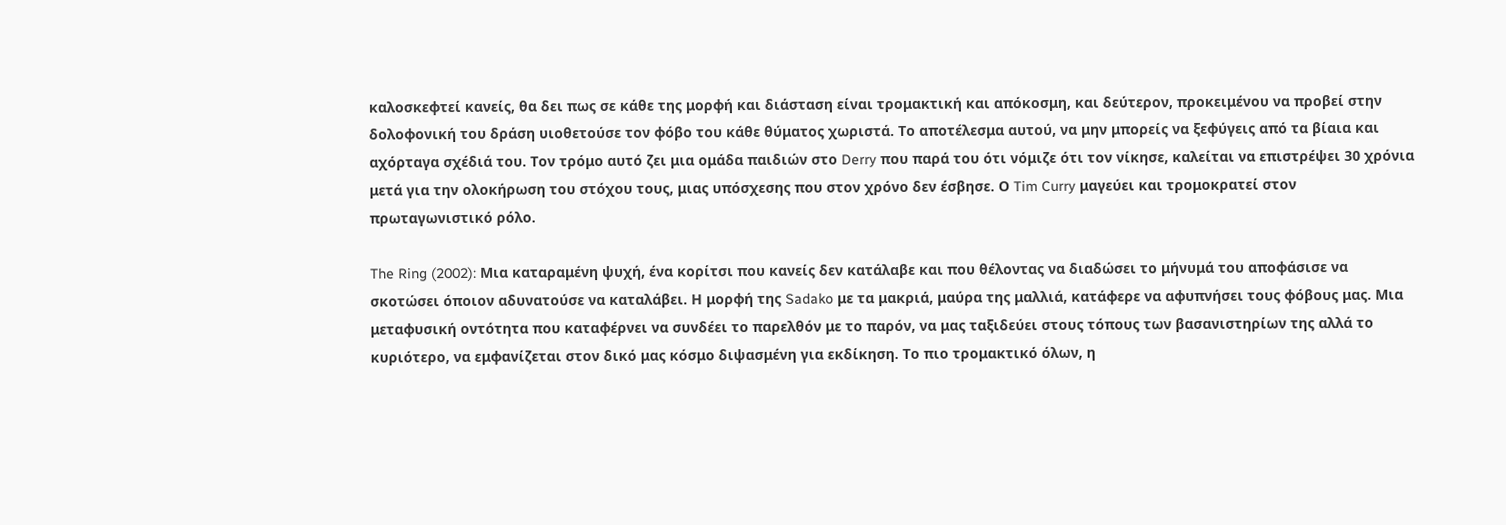καλοσκεφτεί κανείς, θα δει πως σε κάθε της μορφή και διάσταση είναι τρομακτική και απόκοσμη, και δεύτερον, προκειμένου να προβεί στην δολοφονική του δράση υιοθετούσε τον φόβο του κάθε θύματος χωριστά. Το αποτέλεσμα αυτού, να μην μπορείς να ξεφύγεις από τα βίαια και αχόρταγα σχέδιά του. Τον τρόμο αυτό ζει μια ομάδα παιδιών στο Derry που παρά του ότι νόμιζε ότι τον νίκησε, καλείται να επιστρέψει 30 χρόνια μετά για την ολοκήρωση του στόχου τους, μιας υπόσχεσης που στον χρόνο δεν έσβησε. Ο Tim Curry μαγεύει και τρομοκρατεί στον πρωταγωνιστικό ρόλο.

The Ring (2002): Μια καταραμένη ψυχή, ένα κορίτσι που κανείς δεν κατάλαβε και που θέλοντας να διαδώσει το μήνυμά του αποφάσισε να σκοτώσει όποιον αδυνατούσε να καταλάβει. Η μορφή της Sadako με τα μακριά, μαύρα της μαλλιά, κατάφερε να αφυπνήσει τους φόβους μας. Μια μεταφυσική οντότητα που καταφέρνει να συνδέει το παρελθόν με το παρόν, να μας ταξιδεύει στους τόπους των βασανιστηρίων της αλλά το κυριότερο, να εμφανίζεται στον δικό μας κόσμο διψασμένη για εκδίκηση. Το πιο τρομακτικό όλων, η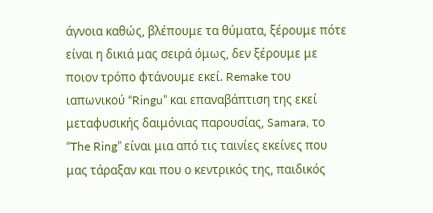άγνοια καθώς, βλέπουμε τα θύματα, ξέρουμε πότε είναι η δικιά μας σειρά όμως, δεν ξέρουμε με ποιον τρόπο φτάνουμε εκεί. Remake του ιαπωνικού “Ringu” και επαναβάπτιση της εκεί μεταφυσικής δαιμόνιας παρουσίας, Samara, το “The Ring” είναι μια από τις ταινίες εκείνες που μας τάραξαν και που ο κεντρικός της, παιδικός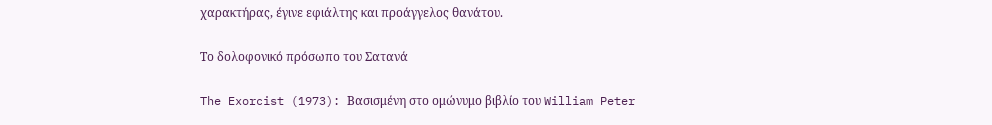χαρακτήρας, έγινε εφιάλτης και προάγγελος θανάτου.

Το δολοφονικό πρόσωπο του Σατανά

The Exorcist (1973): Βασισμένη στο ομώνυμο βιβλίο του William Peter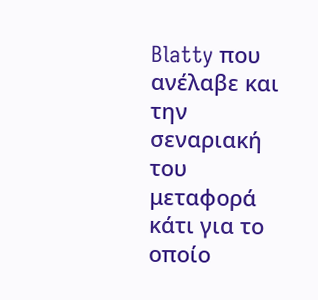Blatty που ανέλαβε και την σεναριακή του μεταφορά κάτι για το οποίο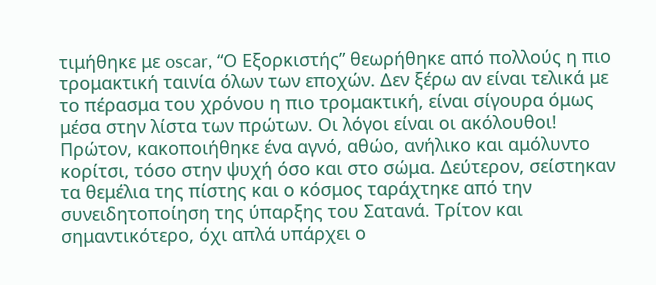τιμήθηκε με oscar, “Ο Εξορκιστής” θεωρήθηκε από πολλούς η πιο τρομακτική ταινία όλων των εποχών. Δεν ξέρω αν είναι τελικά με το πέρασμα του χρόνου η πιο τρομακτική, είναι σίγουρα όμως μέσα στην λίστα των πρώτων. Οι λόγοι είναι οι ακόλουθοι! Πρώτον, κακοποιήθηκε ένα αγνό, αθώο, ανήλικο και αμόλυντο κορίτσι, τόσο στην ψυχή όσο και στο σώμα. Δεύτερον, σείστηκαν τα θεμέλια της πίστης και ο κόσμος ταράχτηκε από την συνειδητοποίηση της ύπαρξης του Σατανά. Τρίτον και σημαντικότερο, όχι απλά υπάρχει ο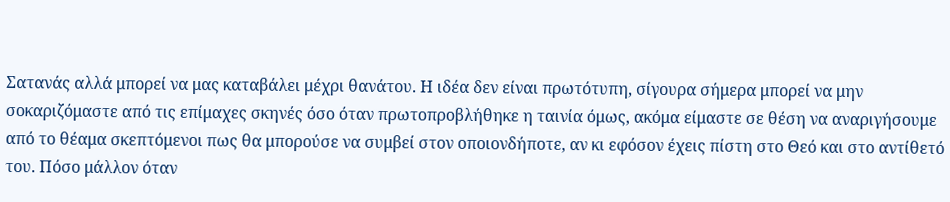Σατανάς αλλά μπορεί να μας καταβάλει μέχρι θανάτου. Η ιδέα δεν είναι πρωτότυπη, σίγουρα σήμερα μπορεί να μην σοκαριζόμαστε από τις επίμαχες σκηνές όσο όταν πρωτοπροβλήθηκε η ταινία όμως, ακόμα είμαστε σε θέση να αναριγήσουμε από το θέαμα σκεπτόμενοι πως θα μπορούσε να συμβεί στον οποιονδήποτε, αν κι εφόσον έχεις πίστη στο Θεό και στο αντίθετό του. Πόσο μάλλον όταν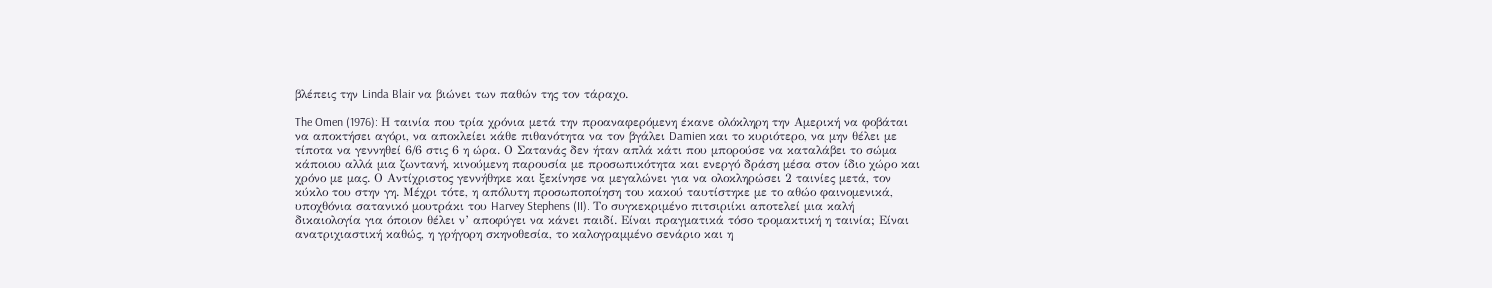βλέπεις την Linda Blair να βιώνει των παθών της τον τάραχο.

The Omen (1976): Η ταινία που τρία χρόνια μετά την προαναφερόμενη έκανε ολόκληρη την Αμερική να φοβάται να αποκτήσει αγόρι, να αποκλείει κάθε πιθανότητα να τον βγάλει Damien και το κυριότερο, να μην θέλει με τίποτα να γεννηθεί 6/6 στις 6 η ώρα. Ο Σατανάς δεν ήταν απλά κάτι που μπορούσε να καταλάβει το σώμα κάποιου αλλά μια ζωντανή, κινούμενη παρουσία με προσωπικότητα και ενεργό δράση μέσα στον ίδιο χώρο και χρόνο με μας. Ο Αντίχριστος γεννήθηκε και ξεκίνησε να μεγαλώνει για να ολοκληρώσει 2 ταινίες μετά, τον κύκλο του στην γη. Μέχρι τότε, η απόλυτη προσωποποίηση του κακού ταυτίστηκε με το αθώο φαινομενικά, υποχθόνια σατανικό μουτράκι του Harvey Stephens (II). Το συγκεκριμένο πιτσιριίκι αποτελεί μια καλή δικαιολογία για όποιον θέλει ν’ αποφύγει να κάνει παιδί. Είναι πραγματικά τόσο τρομακτική η ταινία; Είναι ανατριχιαστική καθώς, η γρήγορη σκηνοθεσία, το καλογραμμένο σενάριο και η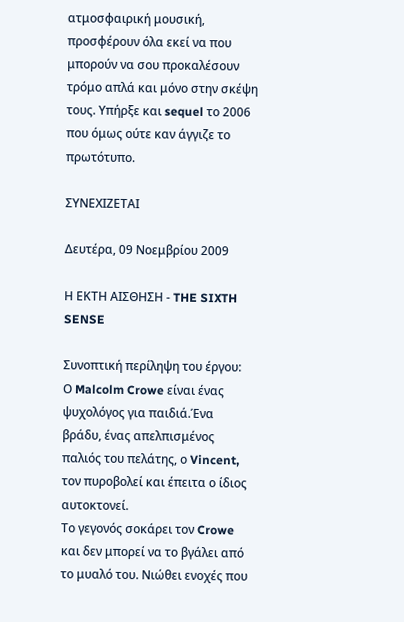ατμοσφαιρική μουσική, προσφέρουν όλα εκεί να που μπορούν να σου προκαλέσουν τρόμο απλά και μόνο στην σκέψη τους. Υπήρξε και sequel το 2006 που όμως ούτε καν άγγιζε το πρωτότυπο.

ΣΥΝΕΧΙΖΕΤΑΙ

Δευτέρα, 09 Νοεμβρίου 2009

Η ΕΚΤΗ ΑΙΣΘΗΣΗ - THE SIXTH SENSE

Συνοπτική περίληψη του έργου:
Ο Malcolm Crowe είναι ένας ψυχολόγος για παιδιά.Ένα βράδυ, ένας απελπισμένος παλιός του πελάτης, ο Vincent, τον πυροβολεί και έπειτα ο ίδιος αυτοκτονεί.
Το γεγονός σοκάρει τον Crowe και δεν μπορεί να το βγάλει από το μυαλό του. Νιώθει ενοχές που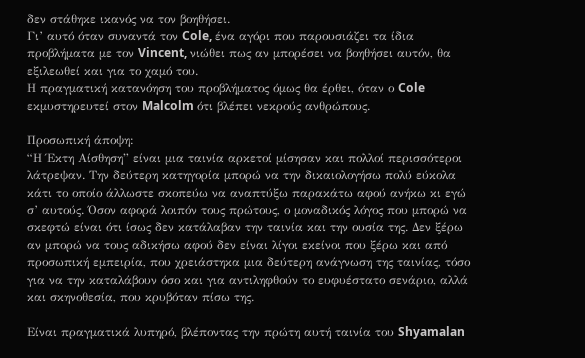δεν στάθηκε ικανός να τον βοηθήσει.
Γι’ αυτό όταν συναντά τον Cole, ένα αγόρι που παρουσιάζει τα ίδια προβλήματα με τον Vincent, νιώθει πως αν μπορέσει να βοηθήσει αυτόν, θα εξιλεωθεί και για το χαμό του.
Η πραγματική κατανόηση του προβλήματος όμως θα έρθει, όταν ο Cole εκμυστηρευτεί στον Malcolm ότι βλέπει νεκρούς ανθρώπους.

Προσωπική άποψη:
“Η Έκτη Αίσθηση” είναι μια ταινία αρκετοί μίσησαν και πολλοί περισσότεροι λάτρεψαν. Την δεύτερη κατηγορία μπορώ να την δικαιολογήσω πολύ εύκολα κάτι το οποίο άλλωστε σκοπεύω να αναπτύξω παρακάτω αφού ανήκω κι εγώ σ’ αυτούς. Όσον αφορά λοιπόν τους πρώτους, ο μοναδικός λόγος που μπορώ να σκεφτώ είναι ότι ίσως δεν κατάλαβαν την ταινία και την ουσία της. Δεν ξέρω αν μπορώ να τους αδικήσω αφού δεν είναι λίγοι εκείνοι που ξέρω και από προσωπική εμπειρία, που χρειάστηκα μια δεύτερη ανάγνωση της ταινίας, τόσο για να την καταλάβουν όσο και για αντιληφθούν το ευφυέστατο σενάριο, αλλά και σκηνοθεσία, που κρυβόταν πίσω της.

Είναι πραγματικά λυπηρό, βλέποντας την πρώτη αυτή ταινία του Shyamalan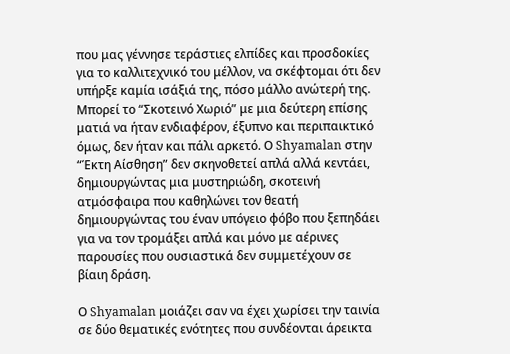που μας γέννησε τεράστιες ελπίδες και προσδοκίες για το καλλιτεχνικό του μέλλον, να σκέφτομαι ότι δεν υπήρξε καμία ισάξιά της, πόσο μάλλο ανώτερή της. Μπορεί το “Σκοτεινό Χωριό” με μια δεύτερη επίσης ματιά να ήταν ενδιαφέρον, έξυπνο και περιπαικτικό όμως, δεν ήταν και πάλι αρκετό. Ο Shyamalan στην “Έκτη Αίσθηση” δεν σκηνοθετεί απλά αλλά κεντάει, δημιουργώντας μια μυστηριώδη, σκοτεινή ατμόσφαιρα που καθηλώνει τον θεατή δημιουργώντας του έναν υπόγειο φόβο που ξεπηδάει για να τον τρομάξει απλά και μόνο με αέρινες παρουσίες που ουσιαστικά δεν συμμετέχουν σε βίαιη δράση.

Ο Shyamalan μοιάζει σαν να έχει χωρίσει την ταινία σε δύο θεματικές ενότητες που συνδέονται άρεικτα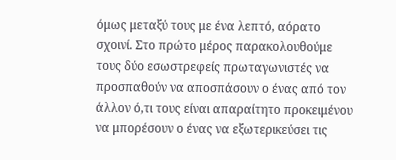όμως μεταξύ τους με ένα λεπτό, αόρατο σχοινί. Στο πρώτο μέρος παρακολουθούμε τους δύο εσωστρεφείς πρωταγωνιστές να προσπαθούν να αποσπάσουν ο ένας από τον άλλον ό,τι τους είναι απαραίτητο προκειμένου να μπορέσουν ο ένας να εξωτερικεύσει τις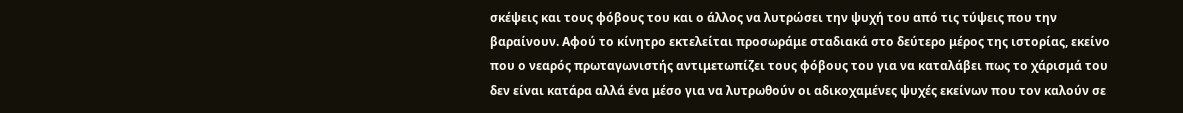σκέψεις και τους φόβους του και ο άλλος να λυτρώσει την ψυχή του από τις τύψεις που την βαραίνουν. Αφού το κίνητρο εκτελείται προσωράμε σταδιακά στο δεύτερο μέρος της ιστορίας, εκείνο που ο νεαρός πρωταγωνιστής αντιμετωπίζει τους φόβους του για να καταλάβει πως το χάρισμά του δεν είναι κατάρα αλλά ένα μέσο για να λυτρωθούν οι αδικοχαμένες ψυχές εκείνων που τον καλούν σε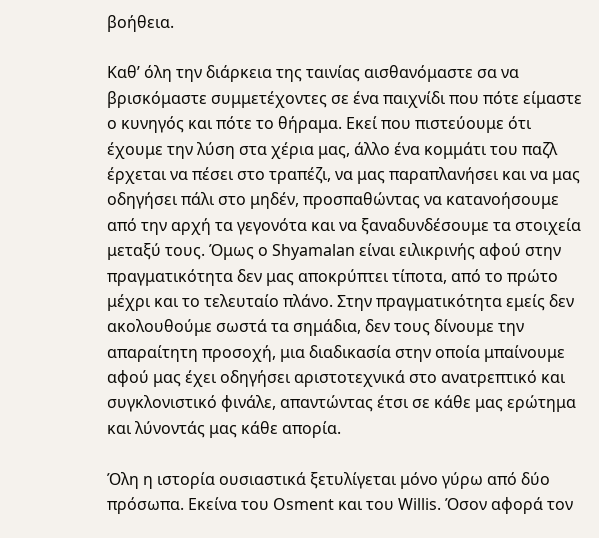βοήθεια.

Καθ’ όλη την διάρκεια της ταινίας αισθανόμαστε σα να βρισκόμαστε συμμετέχοντες σε ένα παιχνίδι που πότε είμαστε ο κυνηγός και πότε το θήραμα. Εκεί που πιστεύουμε ότι έχουμε την λύση στα χέρια μας, άλλο ένα κομμάτι του παζλ έρχεται να πέσει στο τραπέζι, να μας παραπλανήσει και να μας οδηγήσει πάλι στο μηδέν, προσπαθώντας να κατανοήσουμε από την αρχή τα γεγονότα και να ξαναδυνδέσουμε τα στοιχεία μεταξύ τους. Όμως ο Shyamalan είναι ειλικρινής αφού στην πραγματικότητα δεν μας αποκρύπτει τίποτα, από το πρώτο μέχρι και το τελευταίο πλάνο. Στην πραγματικότητα εμείς δεν ακολουθούμε σωστά τα σημάδια, δεν τους δίνουμε την απαραίτητη προσοχή, μια διαδικασία στην οποία μπαίνουμε αφού μας έχει οδηγήσει αριστοτεχνικά στο ανατρεπτικό και συγκλονιστικό φινάλε, απαντώντας έτσι σε κάθε μας ερώτημα και λύνοντάς μας κάθε απορία.

Όλη η ιστορία ουσιαστικά ξετυλίγεται μόνο γύρω από δύο πρόσωπα. Εκείνα του Osment και του Willis. Όσον αφορά τον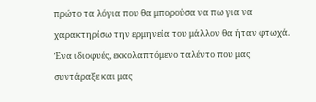πρώτο τα λόγια που θα μπορούσα να πω για να χαρακτηρίσω την ερμηνεία του μάλλον θα ήταν φτωχά. Ένα ιδιοφυές, εκκολαπτόμενο ταλέντο που μας συντάραξε και μας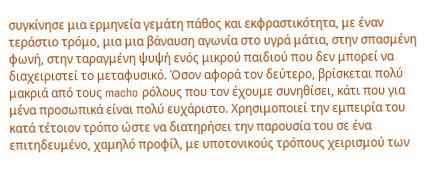συγκίνησε μια ερμηνεία γεμάτη πάθος και εκφραστικότητα, με έναν τεράστιο τρόμο, μια μια βάναυση αγωνία στο υγρά μάτια, στην σπασμένη φωνή, στην ταραγμένη ψυψή ενός μικρού παιδιού που δεν μπορεί να διαχειριστεί το μεταφυσικό. Όσον αφορά τον δεύτερο, βρίσκεται πολύ μακριά από τους macho ρόλους που τον έχουμε συνηθίσει, κάτι που για μένα προσωπικά είναι πολύ ευχάριστο. Χρησιμοποιεί την εμπειρία του κατά τέτοιον τρόπο ώστε να διατηρήσει την παρουσία του σε ένα επιτηδευμένο, χαμηλό προφίλ, με υποτονικούς τρόπους χειρισμού των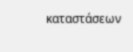καταστάσεων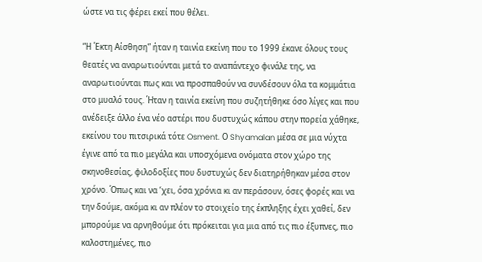ώστε να τις φέρει εκεί που θέλει.

“Η Έκτη Αίσθηση” ήταν η ταινία εκείνη που το 1999 έκανε όλους τους θεατές να αναρωτιούνται μετά το αναπάντεχο φινάλε της, να αναρωτιούνται πως και να προσπαθούν να συνδέσουν όλα τα κομμάτια στο μυαλό τους. Ήταν η ταινία εκείνη που συζητήθηκε όσο λίγες και που ανέδειξε άλλο ένα νέο αστέρι που δυστυχώς κάπου στην πορεία χάθηκε, εκείνου του πιτσιρικά τότε Osment. Ο Shyamalan μέσα σε μια νύχτα έγινε από τα πιο μεγάλα και υποσχόμενα ονόματα στον χώρο της σκηνοθεσίας, φιλοδοξίες που δυστυχώς δεν διατηρήθηκαν μέσα στον χρόνο. Όπως και να ‘χει, όσα χρόνια κι αν περάσουν, όσες φορές και να την δούμε, ακόμα κι αν πλέον το στοιχείο της έκπληξης έχει χαθεί, δεν μπορούμε να αρνηθούμε ότι πρόκειται για μια από τις πιο έξυπνες, πιο καλοστημένες, πιο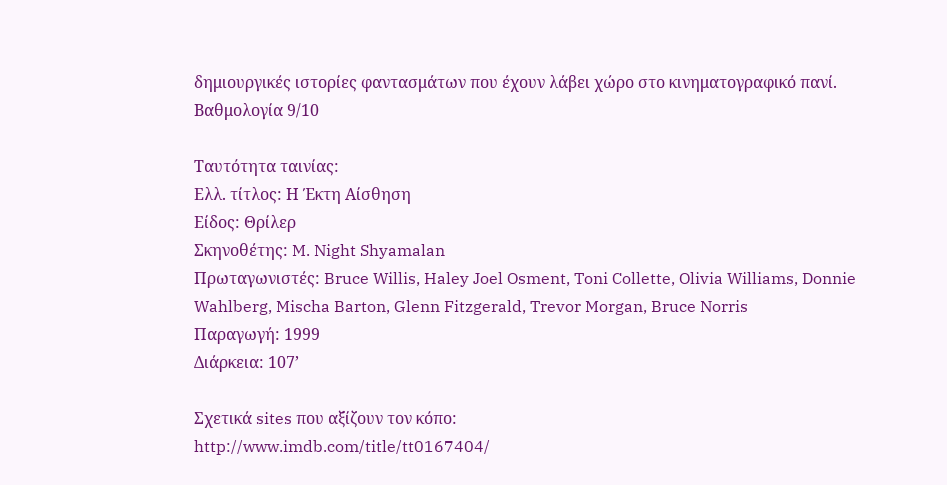δημιουργικές ιστορίες φαντασμάτων που έχουν λάβει χώρο στο κινηματογραφικό πανί.
Βαθμολογία 9/10

Ταυτότητα ταινίας:
Ελλ. τίτλος: Η Έκτη Αίσθηση
Είδος: Θρίλερ
Σκηνοθέτης: M. Night Shyamalan
Πρωταγωνιστές: Bruce Willis, Haley Joel Osment, Toni Collette, Olivia Williams, Donnie Wahlberg, Mischa Barton, Glenn Fitzgerald, Trevor Morgan, Bruce Norris
Παραγωγή: 1999
Διάρκεια: 107’

Σχετικά sites που αξίζουν τον κόπο:
http://www.imdb.com/title/tt0167404/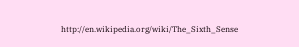http://en.wikipedia.org/wiki/The_Sixth_Sense